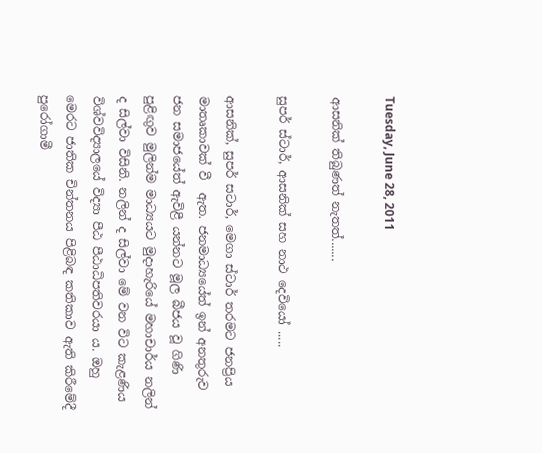Tuesday, June 28, 2011

ආසනික් තිබුණත් නැතත්.......

සුපර් ස්ටාර්, ආසනික් සහ නාථ දෙවියෝ .....

ආසනික්, සුපර් සටාර්, මෙගා ස්ටාර් තරමට ජනප්‍රිය මාතෘකාවක් වී  ඇත. ජනමාධ්‍යයේත් ඉන් අනතුරුව ජන සමාජයේත් ඇවිළී යන්නට මූල බීජය වූ ගිණි පුළිඟුව මුලින්ම මාධ්‍යයට මුදාහැරියේ මහාචාර්ය නලින් ද සිල්වා විසිනි. නලින් ද සිල්වා මේ වන විට කැළණිය විශ්වවිද්‍යාලයේ විද්‍යා පීඨ පීඨාධිපතිවරයා ය. ඔහු මෙරට ජාතික චින්තනය පිළිබඳ කතිකාව ඇති කිරීමේදී පුරෝගාමී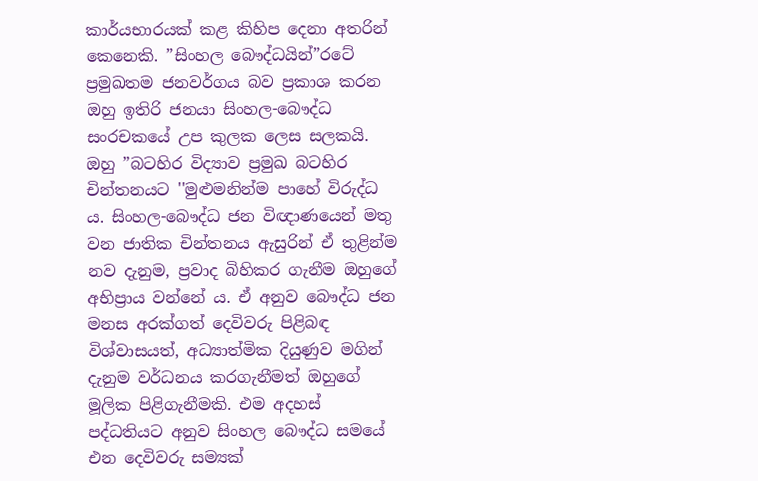කාර්යභාරයක් කළ කිහිප දෙනා අතරින් කෙනෙකි. ”සිංහල බෞද්ධයින්”රටේ ප්‍රමුඛතම ජනවර්ගය බව ප්‍රකාශ කරන ඔහු ඉතිරි ජනයා සිංහල-බෞද්ධ සංරචකයේ උප කුලක ලෙස සලකයි. ඔහු ”බටහිර විද්‍යාව ප්‍රමුඛ බටහිර චින්තනයට ''මුළුමනින්ම පාහේ විරුද්ධ ය. සිංහල-බෞද්ධ ජන විඥාණයෙන් මතු වන ජාතික චින්තනය ඇසුරින් ඒ තුළින්ම නව දැනුම, ප්‍රවාද බිහිකර ගැනීම ඔහුගේ අභිප්‍රාය වන්නේ ය. ඒ අනුව බෞද්ධ ජන මනස අරක්ගත් දෙවිවරු පිළිබඳ විශ්වාසයත්, අධ්‍යාත්මික දියුණුව මගින් දැනුම වර්ධනය කරගැනීමත් ඔහුගේ මූලික පිළිගැනීමකි. එම අදහස් පද්ධතියට අනුව සිංහල බෞද්ධ සමයේ එන දෙවිවරු සම්‍යක්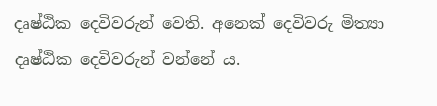දෘෂ්ඨික දෙවිවරුන් වෙති. අනෙක් දෙවිවරු මිත්‍යා දෘෂ්ඨික දෙවිවරුන් වන්නේ ය.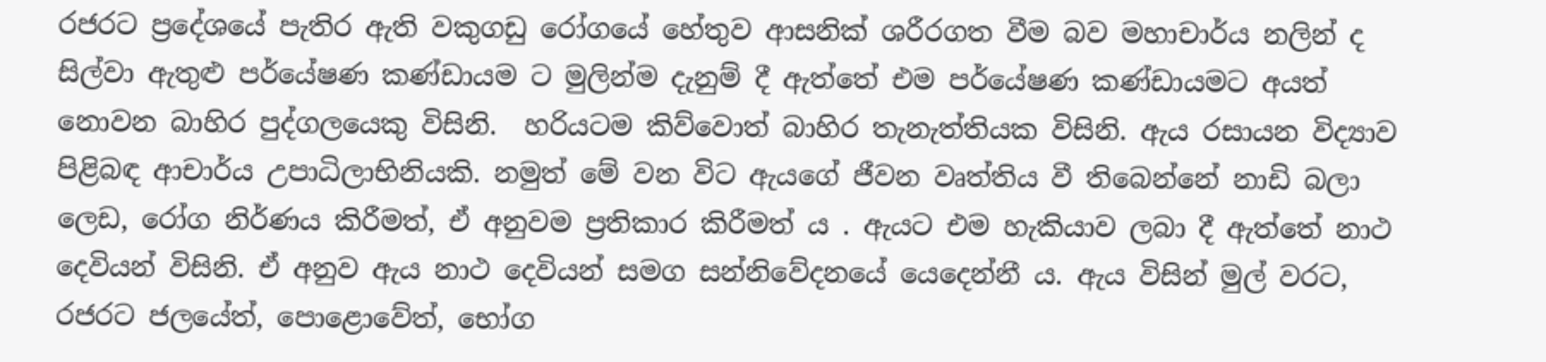රජරට ප්‍රදේශයේ පැතිර ඇති වකුගඩු රෝගයේ හේතුව ආසනික් ශරීරගත වීම බව මහාචාර්ය නලින් ද සිල්වා ඇතුළු පර්යේෂණ කණ්ඩායම ට මුලින්ම දැනුම් දී ඇත්තේ එම පර්යේෂණ කණ්ඩායමට අයත් නොවන බාහිර පුද්ගලයෙකු විසිනි.  හරියටම කිව්වොත් බාහිර තැනැත්තියක විසිනි. ඇය රසායන විද්‍යාව පිළිබඳ ආචාර්ය උපාධිලාභිනියකි. නමුත් මේ වන විට ඇයගේ ජීවන වෘත්තිය වී තිබෙන්නේ නාඩි බලා ලෙඩ, රෝග නිර්ණය කිරීමත්, ඒ අනුවම ප්‍රතිකාර කිරීමත් ය . ඇයට එම හැකියාව ලබා දී ඇත්තේ නාථ දෙවියන් විසිනි. ඒ අනුව ඇය නාථ දෙවියන් සමග සන්නිවේදනයේ යෙදෙන්නී ය. ඇය විසින් මුල් වරට, රජරට ජලයේත්, පොළොවේත්, භෝග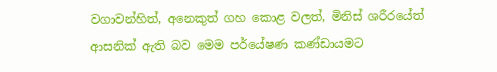වගාවන්හිත්, අනෙකුත් ගහ කොළ වලත්, මිනිස් ශරීරයේත් ආසනික් ඇති බව මෙම පර්යේෂණ කණ්ඩායමට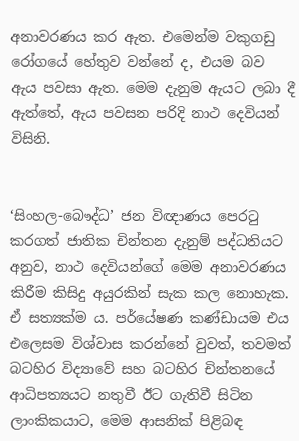අනාවරණය කර ඇත. එමෙන්ම වකුගඩු රෝගයේ හේතුව වන්නේ ද, එයම බව ඇය පවසා ඇත. මෙම දැනුම ඇයට ලබා දී ඇත්තේ, ඇය පවසන පරිදි නාථ දෙවියන් විසිනි.


‘සිංහල-බෞද්ධ’ ජන විඥාණය පෙරටු කරගත් ජාතික චින්තන දැනුම් පද්ධතියට අනුව, නාථ දෙවියන්ගේ මෙම අනාවරණය කිරීම කිසිදු අයුරකින් සැක කල නොහැක. ඒ සත්‍යක්ම ය. පර්යේෂණ කණ්ඩායම එය එලෙසම විශ්වාස කරන්නේ වුවත්, තවමත් බටහිර විද්‍යාවේ සහ බටහිර චින්තනයේ ආධිපත්‍යයට නතුවී ඊට ගැතිවී සිටින ලාංකිකයාට, මෙම ආසනික් පිළිබඳ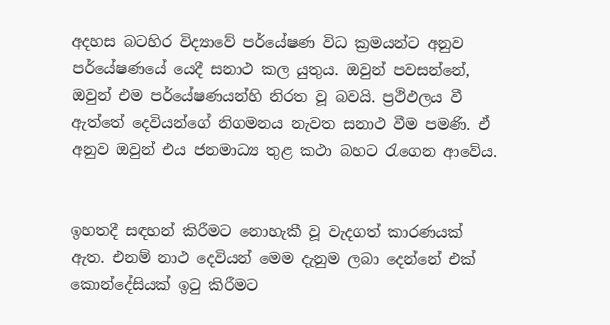අදහස බටහිර විද්‍යාවේ පර්යේෂණ විධ ක්‍රමයන්ට අනුව පර්යේෂණයේ යෙදී සනාථ කල යුතුය. ඔවුන් පවසන්නේ, ඔවුන් එම පර්යේෂණයන්හි නිරත වූ බවයි. ප්‍රථිඵලය වී ඇත්තේ දෙවියන්ගේ නිගමනය නැවත සනාථ වීම පමණි. ඒ අනුව ඔවුන් එය ජනමාධ්‍ය තුළ කථා බහට රැගෙන ආවේය.


ඉහතදී සඳහන් කිරීමට නොහැකී වූ වැදගත් කාරණයක් ඇත. එනම් නාථ දෙවියන් මෙම දැනුම ලබා දෙන්නේ එක් කොන්දේසියක් ඉටු කිරීමට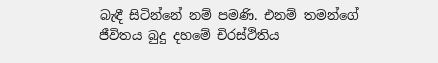බැඳී සිටින්නේ නම් පමණි. එනම් තමන්ගේ ජීවිතය බුදු දහමේ චිරස්ථිතිය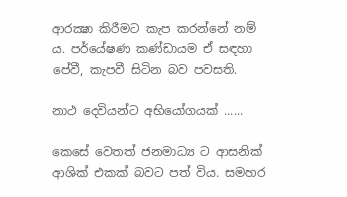ආරක්‍ෂා කිරීමට කැප කරන්නේ නම් ය. පර්යේෂණ කණ්ඩායම ඒ සඳහා පේවී, කැපවී සිටින බව පවසති.

නාථ දෙවියන්ට අභියෝගයක් ......

කෙසේ වෙතත් ජනමාධ්‍ය ට ආසනික් ආශික් එකක් බවට පත් විය. සමහර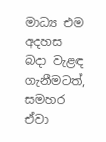මාධ්‍ය එම අදහස බදා වැළඳ ගැනීමටත්, සමහර ඒවා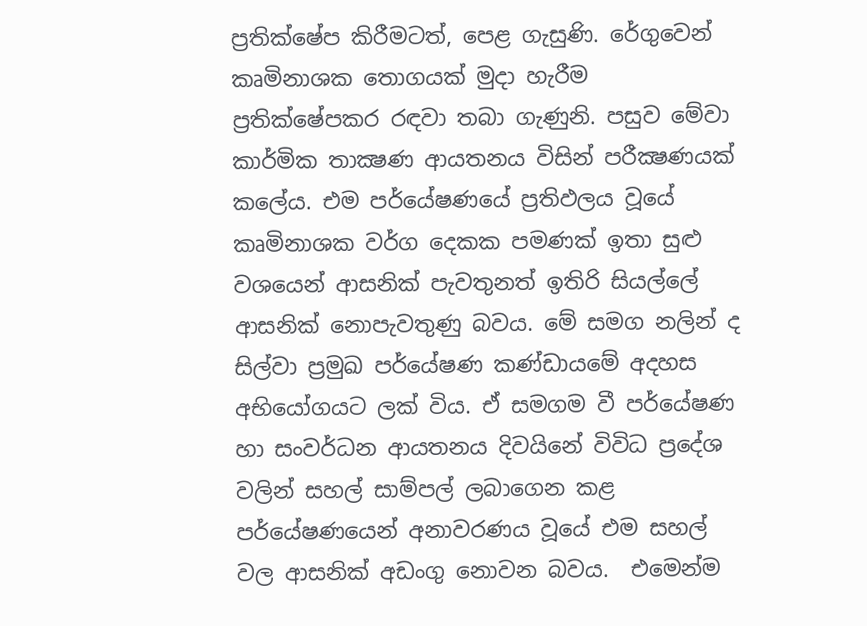ප්‍රතික්ෂේප කිරීමටත්, පෙළ ගැසුණි. රේගුවෙන් කෘමිනාශක තොගයක් මුදා හැරීම ප්‍රතික්ෂේපකර රඳවා තබා ගැණුනි. පසුව මේවා කාර්මික තාක්‍ෂණ ආයතනය විසින් පරීක්‍ෂණයක්  කලේය. එම පර්යේෂණයේ ප්‍රතිඵලය වූයේ කෘමිනාශක වර්ග දෙකක පමණක් ඉතා සුළු වශයෙන් ආසනික් පැවතුනත් ඉතිරි සියල්ලේ ආසනික් නොපැවතුණු බවය. මේ සමග නලින් ද සිල්වා ප්‍රමුඛ පර්යේෂණ කණ්ඩායමේ අදහස අභියෝගයට ලක් විය. ඒ සමගම වී පර්යේෂණ හා සංවර්ධන ආයතනය දිවයිනේ විවිධ ප්‍රදේශ වලින් සහල් සාම්පල් ලබාගෙන කළ පර්යේෂණයෙන් අනාවරණය වූයේ එම සහල් වල ආසනික් අඩංගු නොවන බවය.  එමෙන්ම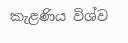කැළණිය විශ්ව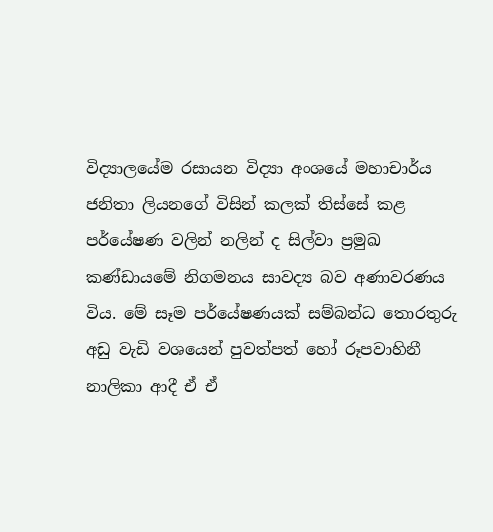විද්‍යාලයේම රසායන විද්‍යා අංශයේ මහාචාර්ය ජනිතා ලියනගේ විසින් කලක් තිස්සේ කළ පර්යේෂණ වලින් නලින් ද සිල්වා ප්‍රමුඛ කණ්ඩායමේ නිගමනය සාවද්‍ය බව අණාවරණය විය. මේ සෑම පර්යේෂණයක් සම්බන්ධ තොරතුරු අඩු වැඩි වශයෙන් පුවත්පත් හෝ රූපවාහිනී නාලිකා ආදී ඒ ඒ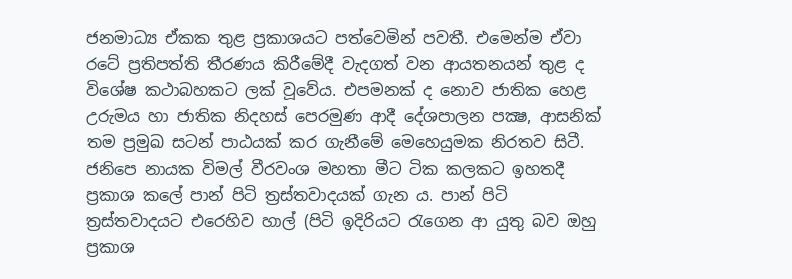ජනමාධ්‍ය ඒකක තුළ ප්‍රකාශයට පත්වෙමින් පවතී. එමෙන්ම ඒවා රටේ ප්‍රතිපත්ති තීරණය කිරීමේදී වැදගත් වන ආයතනයන් තුළ ද විශේෂ කථාබහකට ලක් වූවේය. එපමනක් ද නොව ජාතික හෙළ උරුමය හා ජාතික නිදහස් පෙරමුණ ආදී දේශපාලන පක්‍ෂ, ආසනික් තම ප්‍රමුඛ සටන් පාඨයක් කර ගැනීමේ මෙහෙයුමක නිරතව සිටී. ජනිපෙ නායක විමල් වීරවංශ මහතා මීට ටික කලකට ඉහතදී ප්‍රකාශ කලේ පාන් පිටි ත්‍රස්තවාදයක් ගැන ය. පාන් පිටි ත්‍රස්තවාදයට එරෙහිව හාල් (පිටි ඉදිරියට රැගෙන ආ යුතු බව ඔහු ප්‍රකාශ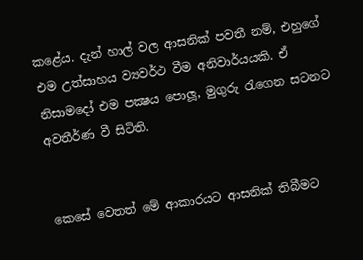කළේය. දැන් හාල් වල ආසනික් පවතී නම්, එහුගේ එම උත්සාහය ව්‍යවර්ථ වීම අනිවාර්යයකි. ඒ නිසාමදෝ එම පක්‍ෂය පොලූ, මුගුරු රැගෙන සටනට අවතීර්ණ වී සිටිති.


කෙසේ වෙතත් මේ ආකාරයට ආසනික් තිබීමට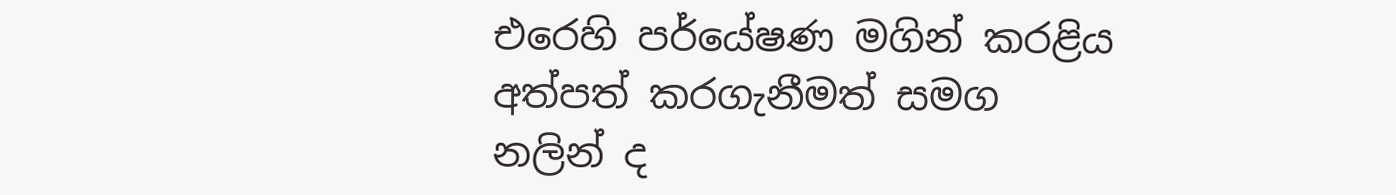එරෙහි පර්යේෂණ මගින් කරළිය අත්පත් කරගැනීමත් සමග නලින් ද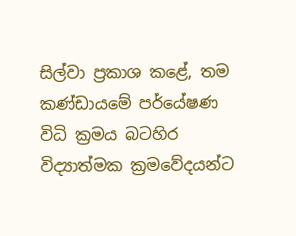සිල්වා ප්‍රකාශ කළේ, තම කණ්ඩායමේ පර්යේෂණ විධි ක්‍රමය බටහිර විද්‍යාත්මක ක්‍රමවේදයන්ට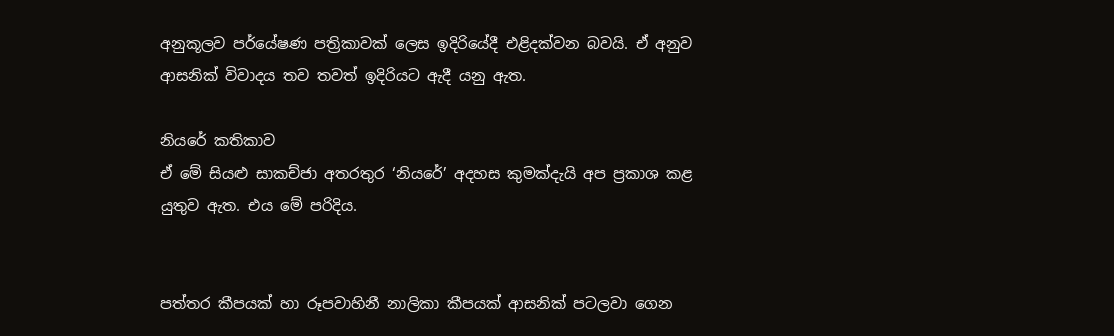අනුකූලව පර්යේෂණ පත්‍රිකාවක් ලෙස ඉදිරියේදී එළිදක්වන බවයි. ඒ අනුව ආසනික් විවාදය තව තවත් ඉදිරියට ඇදී යනු ඇත.

නියරේ කතිකාව
ඒ මේ සියළු සාකච්ජා අතරතුර ‘නියරේ’ අදහස කුමක්දැයි අප ප්‍රකාශ කළ යුතුව ඇත. එය මේ පරිදිය.


පත්තර කීපයක් හා රූපවාහිනී නාලිකා කීපයක් ආසනික් පටලවා ගෙන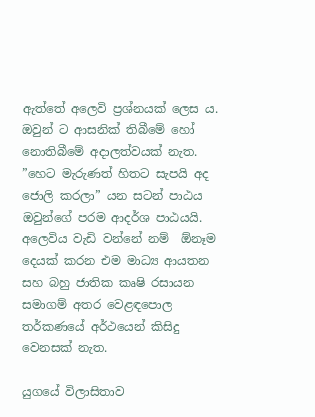ඇත්තේ අලෙවි ප්‍රශ්නයක් ලෙස ය. ඔවුන් ට ආසනික් තිබීමේ හෝ නොතිබීමේ අදාලත්වයක් නැත. ”හෙට මැරුණත් හිතට සැපයි අද ජොලි කරලා” යන සටන් පාඨය ඔවුන්ගේ පරම ආදර්ශ පාඨයයි. අලෙවිය වැඩි වන්නේ නම්  ඕනෑම දෙයක් කරන එම මාධ්‍ය ආයතන සහ බහු ජාතික කෘෂි රසායන සමාගම් අතර වෙළඳපොල තර්කණයේ අර්ථයෙන් කිසිදු වෙනසක් නැත.

යුගයේ විලාසිතාව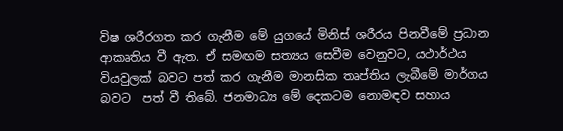විෂ ශරීරගත කර ගැනීම මේ යුගයේ මිනිස් ශරීරය පිනවීමේ ප්‍රධාන ආකෘතිය වී ඇත. ඒ සමඟම සත්‍යය සෙවීම වෙනුවට, යථාර්ථය වියවුලක් බවට පත් කර ගැනීම මානසික තෘප්තිය ලැබීමේ මාර්ගය බවට  පත් වී තිබේ. ජනමාධ්‍ය මේ දෙකටම නොමඳව සහාය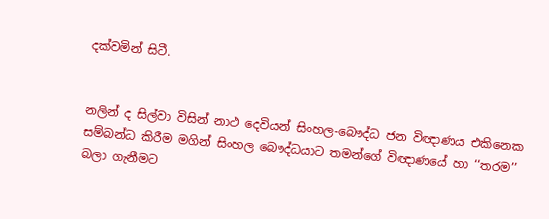දක්වමින් සිටී.


නලින් ද සිල්වා විසින් නාථ දෙවියන් සිංහල-බෞද්ධ ජන විඥාණය එකිනෙක සම්බන්ධ කිරීම මගින් සිංහල බෞද්ධයාට තමන්ගේ විඥාණයේ හා ‘‘තරම’’ බලා ගැනීමට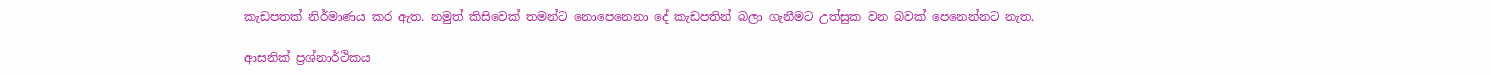කැඩපතක් නිර්මාණය කර ඇත. නමුත් කිසිවෙක් තමන්ට නොපෙනෙනා දේ කැඩපතින් බලා ගැනීමට උත්සුක වන බවක් පෙනෙන්නට නැත.

ආසනික් ප්‍රශ්නාර්ථිකය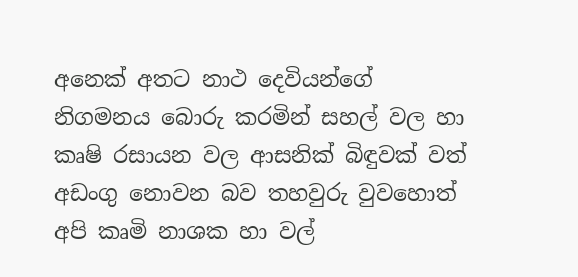අනෙක් අතට නාථ දෙවියන්ගේ නිගමනය බොරු කරමින් සහල් වල හා කෘෂි රසායන වල ආසනික් බිඳුවක් වත් අඩංගු නොවන බව තහවුරු වුවහොත් අපි කෘමි නාශක හා වල්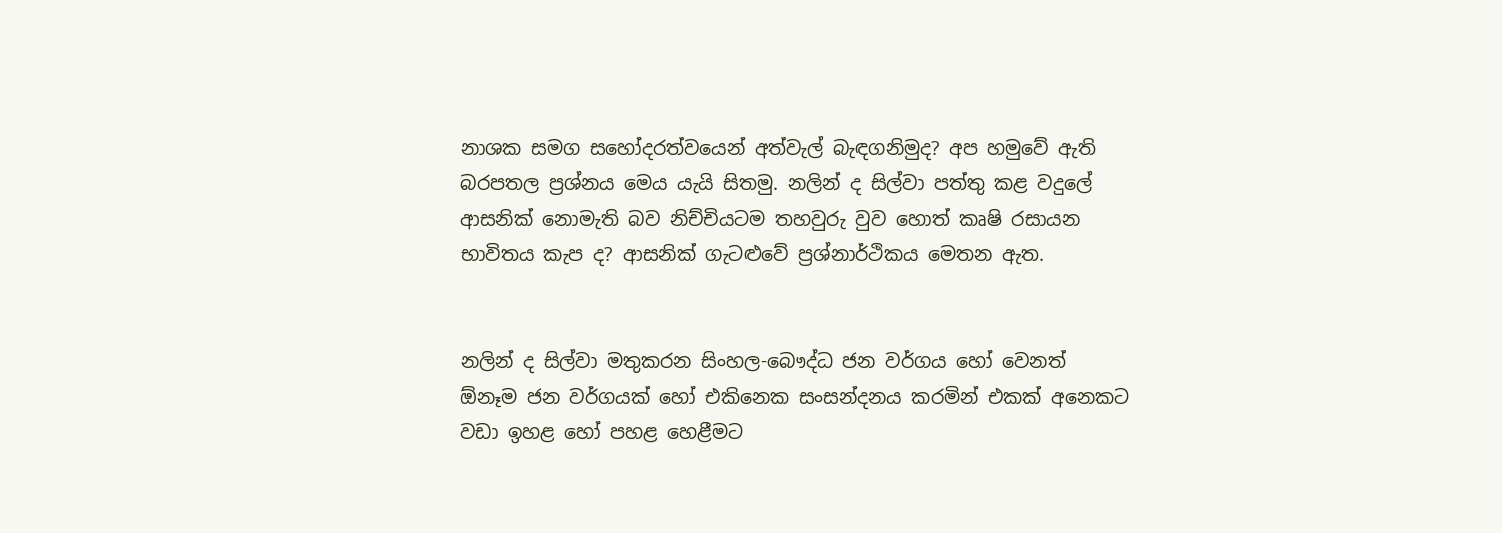නාශක සමග සහෝදරත්වයෙන් අත්වැල් බැඳගනිමුද? අප හමුවේ ඇති බරපතල ප්‍රශ්නය මෙය යැයි සිතමු. නලින් ද සිල්වා පත්තු කළ වදුලේ ආසනික් නොමැති බව නිච්චියටම තහවුරු වුව හොත් කෘෂි රසායන භාවිතය කැප ද? ආසනික් ගැටළුවේ ප්‍රශ්නාර්ථිකය මෙතන ඇත.


නලින් ද සිල්වා මතුකරන සිංහල-බෞද්ධ ජන වර්ගය හෝ වෙනත්  ඕනෑම ජන වර්ගයක් හෝ එකිනෙක සංසන්දනය කරමින් එකක් අනෙකට වඩා ඉහළ හෝ පහළ හෙළීමට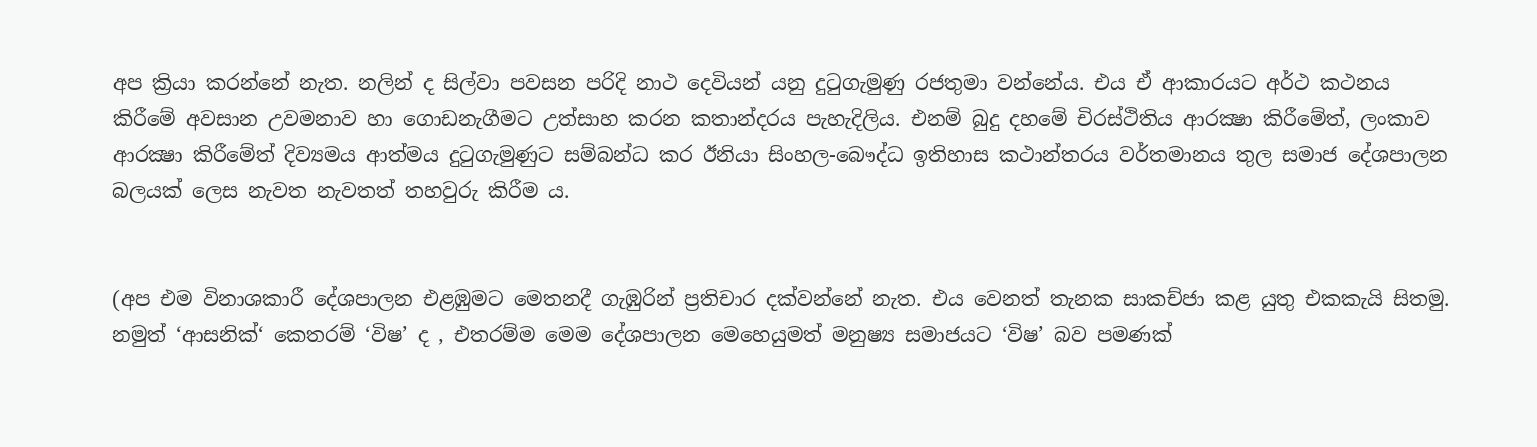අප ක්‍රියා කරන්නේ නැත. නලින් ද සිල්වා පවසන පරිදි නාථ දෙවියන් යනු දුටුගැමුණු රජතුමා වන්නේය. එය ඒ ආකාරයට අර්ථ කථනය කිරීමේ අවසාන උවමනාව හා ගොඩනැගීමට උත්සාහ කරන කතාන්දරය පැහැදිලිය. එනම් බුදු දහමේ චිරස්ථිතිය ආරක්‍ෂා කිරීමේත්, ලංකාව ආරක්‍ෂා කිරීමේත් දිව්‍යමය ආත්මය දුටුගැමුණුට සම්බන්ධ කර ඊනියා සිංහල-බෞද්ධ ඉතිහාස කථාන්තරය වර්තමානය තුල සමාජ දේශපාලන බලයක් ලෙස නැවත නැවතත් තහවුරු කිරීම ය.


(අප එම විනාශකාරී දේශපාලන එළඹුමට මෙතනදී ගැඹුරින් ප්‍රතිචාර දක්වන්නේ නැත. එය වෙනත් තැනක සාකච්ජා කළ යුතු එකකැයි සිතමු. නමුත් ‘ආසනික්‘ කෙතරම් ‘විෂ’ ද , එතරම්ම මෙම දේශපාලන මෙහෙයුමත් මනුෂ්‍ය සමාජයට ‘විෂ’ බව පමණක්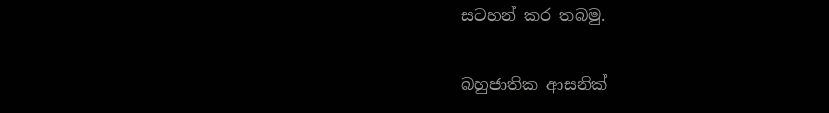සටහන් කර තබමු.

බහුජාතික ආසනික්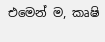එමෙන් ම, කෘෂි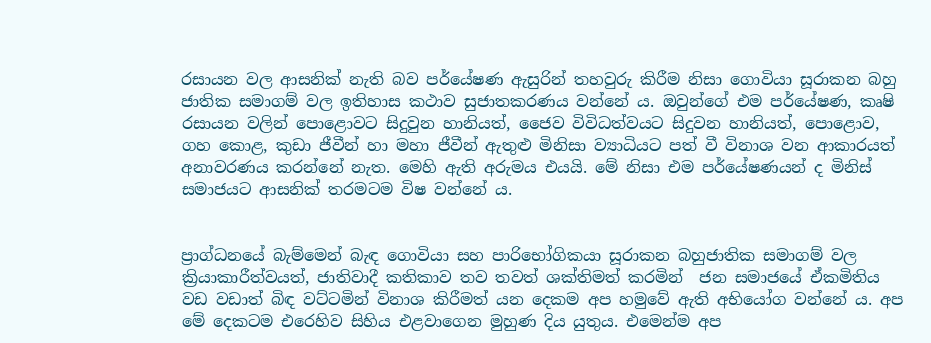රසායන වල ආසනික් නැති බව පර්යේෂණ ඇසුරින් තහවුරු කිරීම නිසා ගොවියා සූරාකන බහු ජාතික සමාගම් වල ඉතිහාස කථාව සුජාතකරණය වන්නේ ය. ඔවුන්ගේ එම පර්යේෂණ, කෘෂි රසායන වලින් පොළොවට සිදුවුන හානියත්, ජෛව විවිධත්වයට සිදුවන හානියත්, පොළොව, ගහ කොළ, කුඩා ජීවීන් හා මහා ජීවීන් ඇතුළු මිනිසා ව්‍යාධියට පත් වී විනාශ වන ආකාරයත් අනාවරණය කරන්නේ නැත. මෙහි ඇති අරුමය එයයි. මේ නිසා එම පර්යේෂණයන් ද මිනිස් සමාජයට ආසනික් තරමටම විෂ වන්නේ ය.


ප්‍රාග්ධනයේ බැම්මෙන් බැඳ ගොවියා සහ පාරිභෝගිකයා සූරාකන බහුජාතික සමාගම් වල ක්‍රියාකාරීත්වයත්, ජාතිවාදී කතිකාව තව තවත් ශක්තිමත් කරමින්  ජන සමාජයේ ඒකමිතිය වඩ වඩාත් බිඳ වට්ටමින් විනාශ කිරීමත් යන දෙකම අප හමුවේ ඇති අභියෝග වන්නේ ය. අප මේ දෙකටම එරෙහිව සිහිය එළවාගෙන මුහුණ දිය යුතුය. එමෙන්ම අප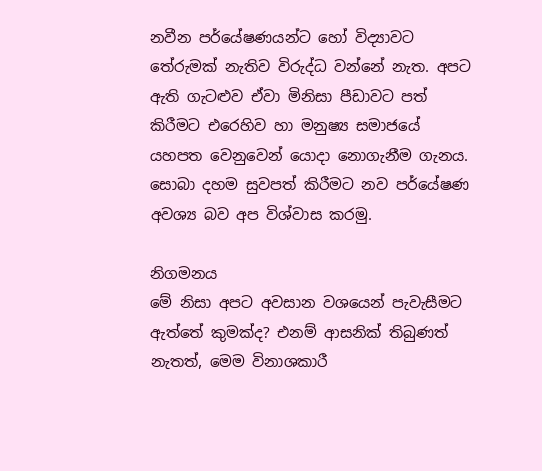නවීන පර්යේෂණයන්ට හෝ විද්‍යාවට තේරුමක් නැතිව විරුද්ධ වන්නේ නැත. අපට ඇති ගැටළුව ඒවා මිනිසා පීඩාවට පත් කිරීමට එරෙහිව හා මනුෂ්‍ය සමාජයේ යහපත වෙනුවෙන් යොදා නොගැනීම ගැනය. සොබා දහම සුවපත් කිරීමට නව පර්යේෂණ අවශ්‍ය බව අප විශ්වාස කරමු.

නිගමනය
මේ නිසා අපට අවසාන වශයෙන් පැවැසීමට ඇත්තේ කුමක්ද? එනම් ආසනික් තිබුණත් නැතත්, මෙම විනාශකාරී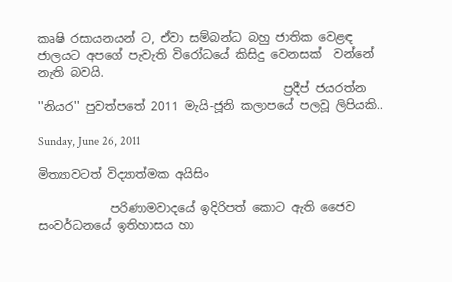කෘෂි රසායනයන් ට, ඒවා සම්බන්ධ බහු ජාතික වෙළඳ ජාලයට අපගේ පැවැති විරෝධයේ කිසිදු වෙනසක්  වන්නේ නැති බවයි.
                                         ප්‍රදීප් ජයරත්න
''නියර'' පුවත්පතේ 2011 මැයි-ජූනි කලාපයේ පලවූ ලිපියකි..

Sunday, June 26, 2011

මිත්‍යාවටත් විද්‍යාත්මක අයිසිං

            පරිණාමවාදයේ ඉදිරිපත් කොට ඇති ජෛව සංවර්ධනයේ ඉතිහාසය හා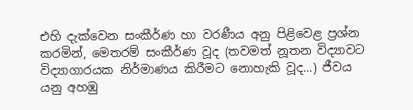එහි දැක්වෙන සංකීර්ණ හා වරණීය අනු පිළිවෙළ ප්‍රශ්න කරමින්, මෙතරම් සංකීර්ණ වූද (තවමත් නූතන විද්‍යාවට විද්‍යාගාරයක නිර්මාණය කිරීමට නොහැකි වූද...) ජීවය යනු අහඹු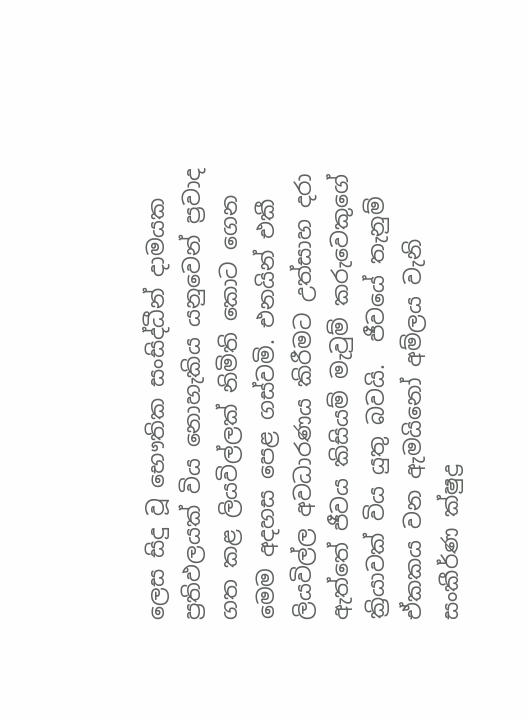ලෙස සිදු වූ භෞතික සංසිද්ධීන් දාමයක ප්‍රතිඵලයක් විය නොහැකිය යනුවෙන් ප්‍රවාද ගත කළ ලියවිල්ලක් නිමිති කොට ගෙන මෙම අදහස පෙළ ගස්වමි. එනයින් එකී ලියවිල්ල අවධාරණය කිරීමට උත්සාහ දරා ඇත්තේ ජීවය කිසියම් මැවුම් කරුවෙකුගේ ක්‍රියාවක් විය යුතු බවයි.  ජීවයේ තැනුම් ඒකකය වන ඇමයිනෝ අම්ලය වැනි සංකීර්ණ ක්ෂුද්‍ර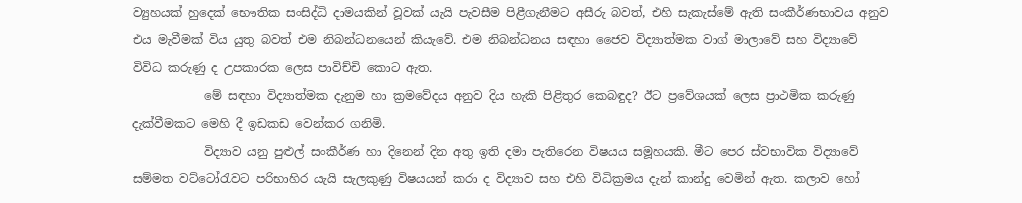ව්‍යුහයක් හුදෙක් භෞතික සංසිද්ධි දාමයකින් වූවක් යැයි පැවසීම පිළීගැනීමට අසීරු බවත්, එහි සැකැස්මේ ඇති සංකීර්ණභාවය අනුව එය මැවීමක් විය යුතු බවත් එම නිබන්ධනයෙන් කියැවේ. එම නිබන්ධනය සඳහා ජෛව විද්‍යාත්මක වාග් මාලාවේ සහ විද්‍යාවේ විවිධ කරුණු ද උපකාරක ලෙස පාවිච්චි කොට ඇත.
            මේ සඳහා විද්‍යාත්මක දැනුම හා ක්‍රමවේදය අනුව දිය හැකි පිළිතුර කෙබඳුද? ඊට ප්‍රවේශයක් ලෙස ප්‍රාථමික කරුණු දැක්වීමකට මෙහි දී ඉඩකඩ වෙන්කර ගනිමි.
            විද්‍යාව යනු පුළුල් සංකීර්ණ හා දිනෙන් දින අතු ඉති දමා පැතිරෙන විෂයය සමූහයකි. මීට පෙර ස්වභාවික විද්‍යාවේ සම්මත වට්ටෝරැවට පරිභාහිර යැයි සැලකුණු විෂයයන් කරා ද විද්‍යාව සහ එහි විධික්‍රමය දැන් කාන්දු වෙමින් ඇත. කලාව හෝ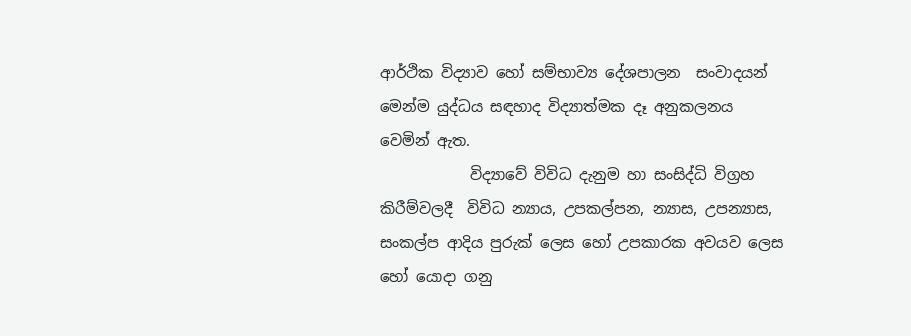ආර්ථික විද්‍යාව හෝ සම්භාව්‍ය දේශපාලන  සංවාදයන් මෙන්ම යුද්ධය සඳහාද විද්‍යාත්මක දෑ අනුකලනය වෙමින් ඇත.
            විද්‍යාවේ විවිධ දැනුම හා සංසිද්ධි විග්‍රහ කිරීම්වලදී  විවිධ න්‍යාය, උපකල්පන, න්‍යාස, උපන්‍යාස, සංකල්ප ආදිය පුරුක් ලෙස හෝ උපකාරක අවයව ලෙස හෝ යොදා ගනු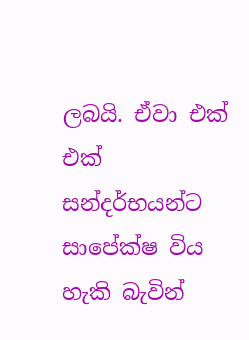ලබයි. ඒවා එක් එක් සන්දර්භයන්ට සාපේක්ෂ විය හැකි බැවින්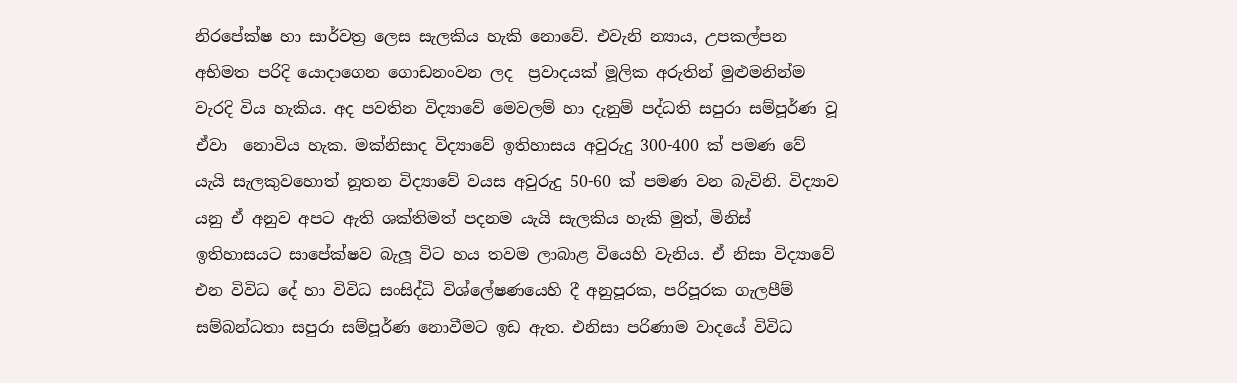නිරපේක්ෂ හා සාර්වත්‍ර ලෙස සැලකිය හැකි නොවේ. එවැනි න්‍යාය, උපකල්පන අභිමත පරිදි යොදාගෙන ගොඩනංවන ලද  ප්‍රවාදයක් මූලික අරුතින් මුළුමනින්ම වැරදි විය හැකිය. අද පවතින විද්‍යාවේ මෙවලම් හා දැනුම් පද්ධති සපුරා සම්පූර්ණ වූ ඒවා  නොවිය හැක. මක්නිසාද විද්‍යාවේ ඉතිහාසය අවුරුදු 300-400 ක් පමණ වේ යැයි සැලකුව‍හොත් නූතන විද්‍යාවේ වයස අවුරුදු 50-60 ක් පමණ වන බැවිනි. විද්‍යාව යනු ඒ අනුව අපට ඇති ශක්තිමත් පදනම යැයි සැලකිය හැකි මුත්, මිනිස් ඉතිහාසයට සාපේක්ෂව බැලූ විට හය තවම ලාබාළ වියෙහි වැනිය. ඒ නිසා විද්‍යාවේ එන විවිධ දේ හා විවිධ සංසිද්ධි විශ්ලේෂණයෙහි දී අනුපූරක, පරිපූරක ගැලපීම් සම්බන්ධතා සපුරා සම්පූර්ණ නොවීමට ඉඩ ඇත. එනිසා පරිණාම වාදයේ විවිධ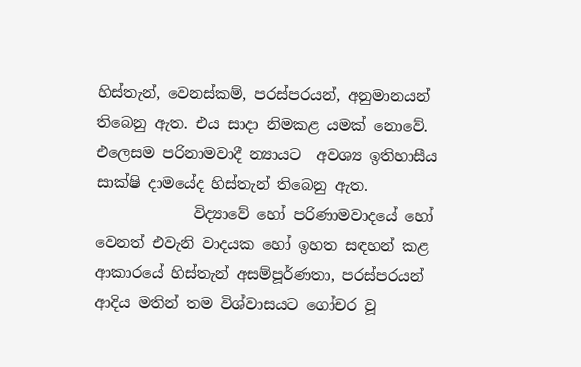හිස්තැන්, වෙනස්කම්, පරස්පරයන්, අනුමානයන් තිබෙනු ඇත. එය සාදා නිමකළ යමක් නොවේ. එලෙසම පරිනාමවාදී න්‍යායට  අවශ්‍ය ඉතිහාසීය සාක්ෂි දාමයේද හිස්තැන් තිබෙනු ඇත.
             විද්‍යාවේ හෝ පරිණාමවාදයේ හෝ වෙනත් එවැනි වාදයක හෝ ඉහත සඳහන් කළ ආකාරයේ හිස්තැන් අසම්පූර්ණතා, පරස්පරයන් ආදිය මතින් තම විශ්වාසයට ගෝචර වූ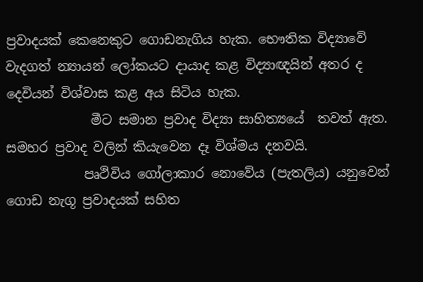ප්‍රවාදයක් කෙනෙකුට ගොඩනැගිය හැක. භෞතික විද්‍යාවේ වැදගත් න්‍යායන් ලෝකයට දායාද කළ විද්‍යාඥයින් අතර ද දෙවියන් විශ්වාස කළ අය සිටිය හැක.
             මීට සමාන ප්‍රවාද විද්‍යා සාහිත්‍යයේ  තවත් ඇත. සමහර ප්‍රවාද වලින් කියැවෙන දෑ විශ්මය දනවයි.
            පෘථිවිය ගෝලාකාර නොවේය (පැතලිය) යනුවෙන් ගොඩ නැගූ ප්‍රවාදයක් සහිත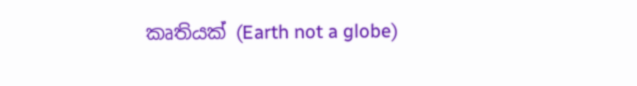කෘතියක් (Earth not a globe)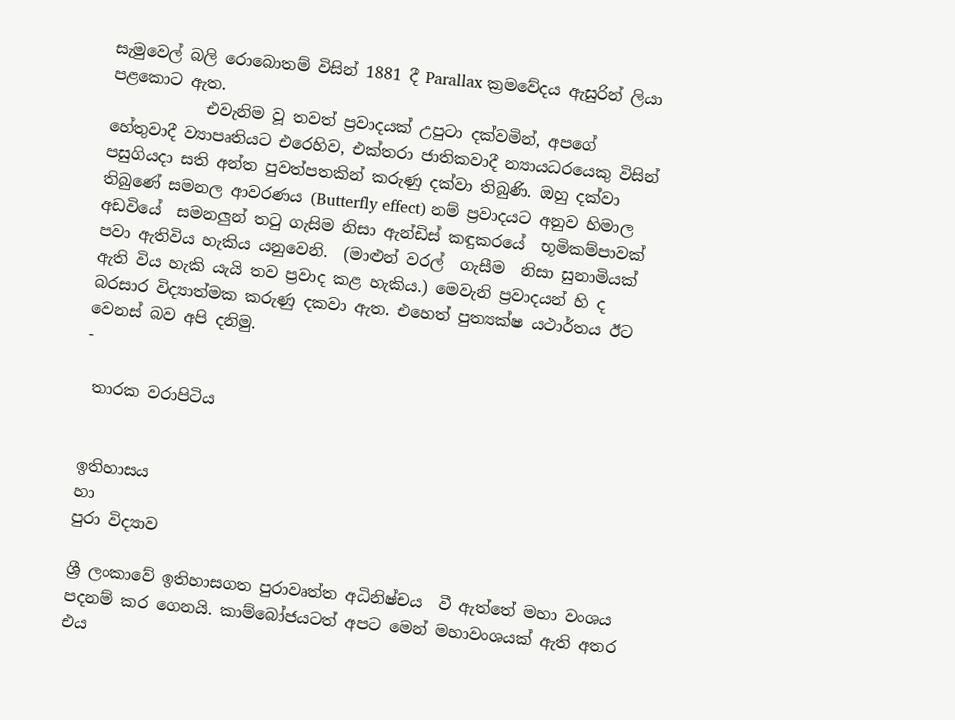සැමුවෙල් බලි රොබොතම් විසින් 1881 දී Parallax ක්‍රමවේදය ඇසුරින් ලියා පළකොට ඇත.
            එවැනිම වූ තවත් ප්‍රවාදයක් උපුටා දක්වමින්, අපගේ හේතුවාදී ව්‍යාපෘතියට එරෙහිව, එක්තරා ජාතිකවාදී න්‍යායධරයෙකු විසින් පසුගියදා සති අන්ත පුවත්පතකින් කරුණු දක්වා තිබුණි. ඔහු දක්වා තිබුණේ සමනල ආවරණය (Butterfly effect) නම් ප්‍රවාදයට අනුව හිමාල අඩවියේ  සමනලුන් තටු ගැසිම නිසා ඇන්ඩිස් කඳුකරයේ  භූමිකම්පාවක් පවා ඇතිවිය හැකිය යනුවෙනි.  (මාළුන් වරල්  ගැසීම  නිසා සුනාමියක්  ඇති විය හැකි යැයි තව ප්‍රවාද කළ හැකිය.) මෙවැනි ප්‍රවාදයන් හි ද බරසාර විද්‍යාත්මක කරුණු දකවා ඇත. එහෙත් පුත්‍යක්ෂ යථාර්තය ඊට වෙනස් බව අපි දනිමු.
-

 තාරක වරාපිටිය


ඉතිහාසය
හා
පුරා විද්‍යාව

ශ්‍රී ලංකාවේ ඉතිහාසගත පුරාවෘත්ත අධිනිෂ්චය  වී ඇත්තේ මහා වංශය පදනම් කර ගෙනයි. කාම්බෝජයටත් අපට මෙන් මහාවංශයක් ඇති අතර එය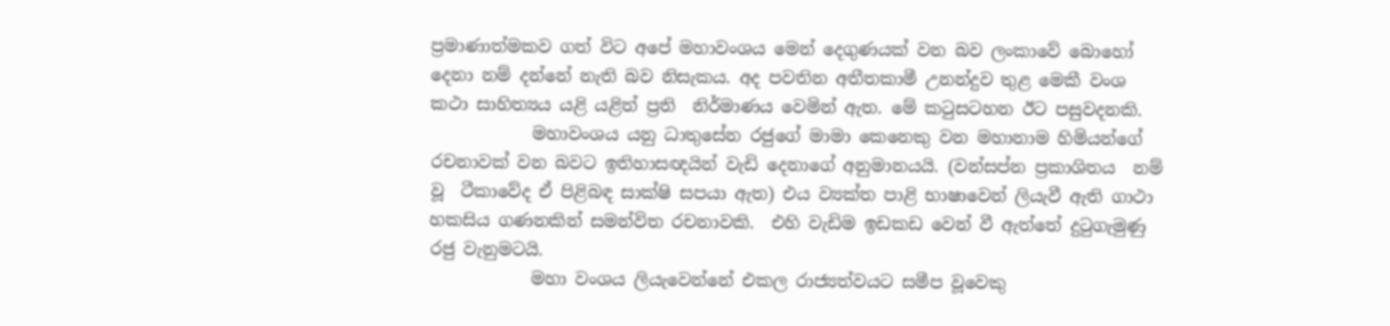ප්‍රමාණාත්මකව ගත් විට අපේ මහාවංශය මෙන් දෙගුණයක් වන බව ලංකාවේ බොහෝ දෙනා නම් දන්නේ නැති බව නිසැකය. අද පවතින අතීතකාමී උනන්දුව තුළ මෙකී වංශ කථා සාහිත්‍යය යළි යළිත් ප්‍රති  නිර්මාණය වෙමින් ඇත. මේ කටුසටහන ඊට පසුවදනකි.
            මහාවංශය යනු ධාතුසේන රජුගේ මාමා කෙනෙකු වන මහානාම හිමියන්ගේ රචනාවක් වන බවට ඉතිහාසඥයින් වැඩි දෙනාගේ අනුමානයයි. (වන්සප්න ප්‍රකාශිතය  නම් වූ  ටීකාවේද ඒ පිළිබඳ සාක්ෂි සපයා ඇත) එය ව්‍යක්ත පාළි භාෂාවෙන් ලියැවී ඇති ගාථා හකසිය ගණනකින් සමන්විත රචනාවකි.  එහි වැඩිම ඉඩකඩ වෙන් වී ඇත්තේ දුටුගැමුණු රජු වැනුමටයි.
            මහා වංශය ලියැවෙන්නේ එකල රාජ්‍යත්වයට සමීප වූවෙකු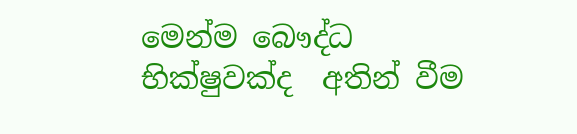මෙන්ම බෞද්ධ භික්ෂුවක්ද  අතින් වීම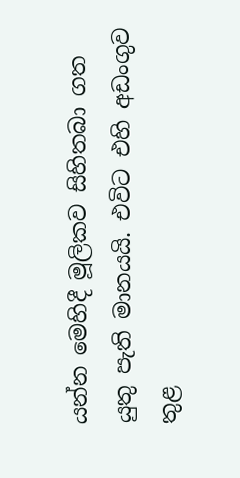යන්න මෙහිදී මූලිකව සිහිතබා ගත යුතු පැති මානයයි. එවිට එහි අඩංගුව තුළ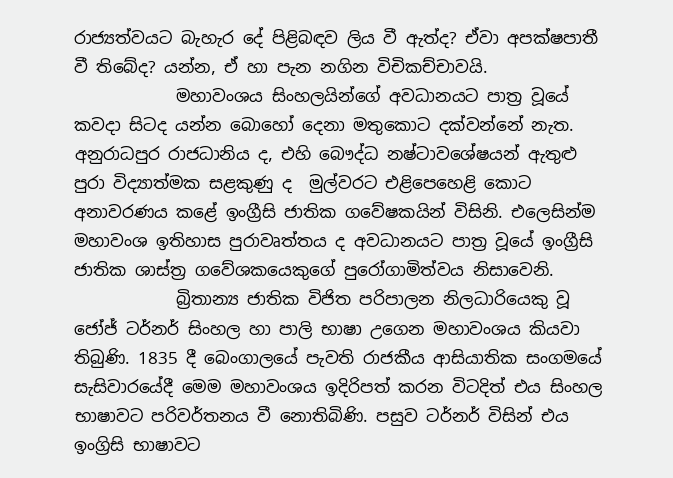රාජ්‍යත්වයට බැහැර දේ පිළිබඳව ලිය වී ඇත්ද? ඒවා අපක්ෂපාතී වී තිබේද? යන්න, ඒ හා පැන නගින විචිකච්චාවයි.
            මහාවංශය සිංහලයින්ගේ අවධානයට පාත්‍ර වූයේ කවදා සිටද යන්න බොහෝ දෙනා මතුකොට දක්වන්නේ නැත. අනුරාධපුර රාජධානිය ද, එහි බෞද්ධ නෂ්ටාවශේෂයන් ඇතුළු පුරා විද්‍යාත්මක සළකුණු ද  මුල්වරට එළිපෙහෙළි කොට අනාවරණය කළේ ඉංග්‍රීසි ජාතික ගවේෂකයින් විසිනි. එලෙසින්ම මහාවංශ ඉතිහාස පුරාවෘත්තය ද අවධානයට පාත්‍ර වූයේ ඉංග්‍රීසි ජාතික ශාස්ත්‍ර ගවේශකයෙකුගේ පුරෝගාමිත්වය නිසාවෙනි.
            බ්‍රිතාන්‍ය ජාතික විජිත පරිපාලන නිලධාරියෙකු වූ ජෝජ් ටර්නර් සිංහල හා පාලි භාෂා උගෙන මහාවංශය කියවා තිබුණි. 1835 දී බෙංගාලයේ පැවති රාජකීය ආසියාතික සංගමයේ සැසිවාරයේදී මෙම මහාවංශය ඉදිරිපත් කරන විටදිත් එය සිංහල  භාෂාවට පරිවර්තනය වී නොතිබිණි. පසුව ටර්නර් විසින් එය ඉංග්‍රිසි භාෂාවට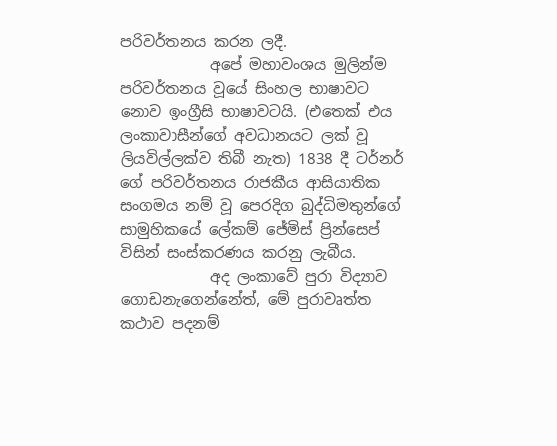පරිවර්තනය කරන ලදී.
            අපේ මහාවංශය මුලින්ම පරිවර්තනය වූයේ සිංහල භාෂාවට නොව ඉංග්‍රීසි භාෂාවටයි. (එතෙක් එය ලංකාවාසීන්ගේ අවධානයට ලක් වූ ලියවිල්ලක්ව තිබී නැත) 1838 දී ටර්නර් ගේ පරිවර්තනය රාජකීය ආසියාතික සංගමය නම් වූ පෙරදිග බුද්ධිමතුන්ගේ සාමුහිකයේ ලේකම් ජේමිස් ප්‍රින්සෙප් විසින් සංස්කරණය කරනු ලැබීය.
            අද ලංකාවේ පුරා විද්‍යාව ගොඩනැගෙන්නේත්, මේ පුරාවෘත්ත කථාව පදනම්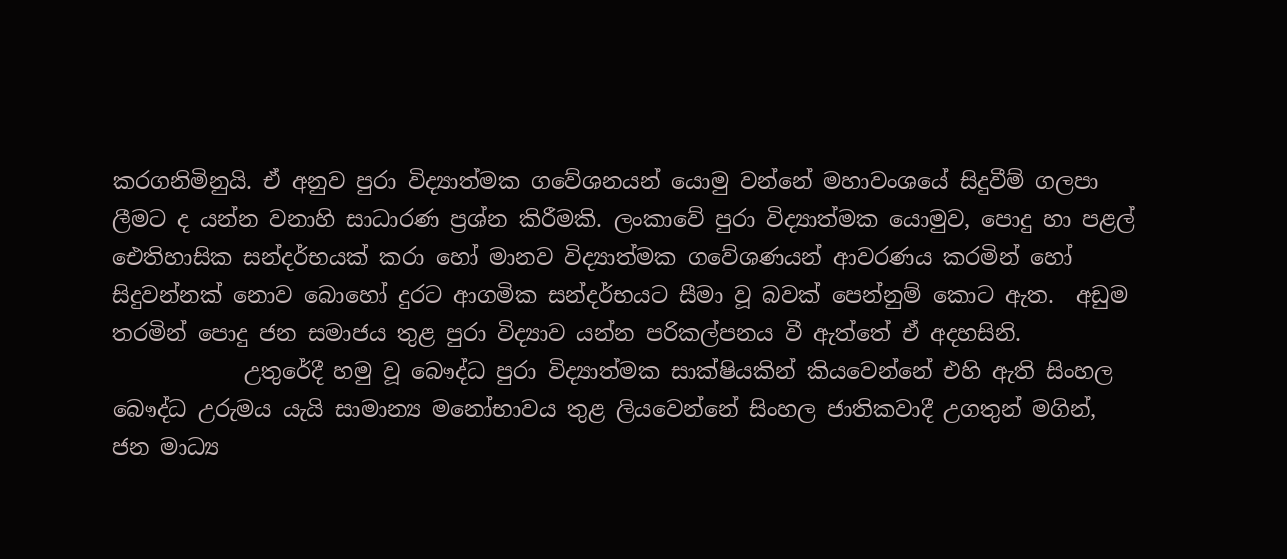කරගනිමිනුයි. ඒ අනුව පුරා විද්‍යාත්මක ගවේශනයන් යොමු වන්නේ මහාවංශයේ සිදුවීම් ගලපා ලීමට ද යන්න වනාහි සාධාරණ ප්‍රශ්න කිරීමකි. ලංකාවේ පුරා විද්‍යාත්මක යොමුව, පොදු හා පළල් ඓතිහාසික සන්දර්භයක් කරා හෝ මානව විද්‍යාත්මක ගවේශණයන් ආවරණය කරමින් හෝ සිදුවන්නක් නොව බොහෝ දුරට ආගමික සන්දර්භයට සීමා වූ බවක් පෙන්නුම් කොට ඇත.  අඩුම තරමින් පොදු ජන සමාජය තුළ පුරා විද්‍යාව යන්න පරිකල්පනය වී ඇත්තේ ඒ අදහසිනි.
            උතුරේදී හමු වූ බෞද්ධ පුරා විද්‍යාත්මක සාක්ෂියකින් කියවෙන්නේ එහි ඇති සිංහල බෞද්ධ උරුමය යැයි සාමාන්‍ය මනෝභාවය තුළ ලියවෙන්නේ සිංහල ජාතිකවාදී උගතුන් මගින්, ජන මාධ්‍ය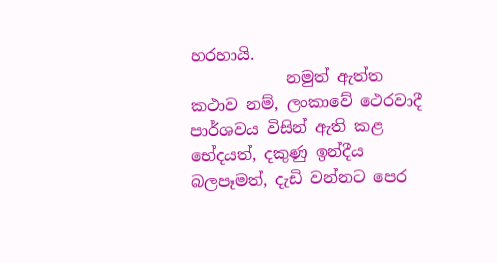හරහායි.
            නමුත් ඇත්ත කථාව නම්, ලංකාවේ ථෙරවාදී පාර්ශවය විසින් ඇති කළ භේදයත්, දකුණු ඉන්දීය බලපෑමත්, දැඩි වන්නට පෙර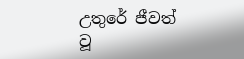උතුරේ ජීවත් වූ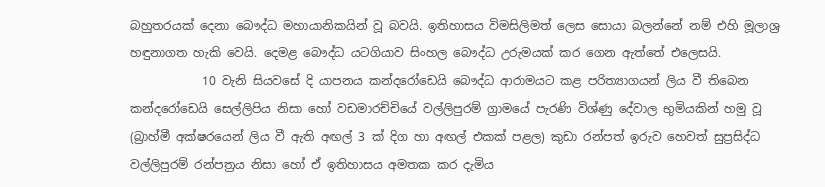බහුතරයක් දෙනා බෞද්ධ මහායානිකයින් වූ බවයි. ඉතිහාසය විමසිලිමත් ලෙස සොයා බලන්නේ නම් එහි මූලාශ්‍ර හඳුනාගත හැකි වෙයි. දෙමළ බෞද්ධ යටගියාව සිංහල බෞද්ධ උරුමයක් කර ගෙන ඇත්තේ එලෙසයි.
            10 වැනි සියවසේ දි යාපනය කන්දරෝඩෙයි බෞද්ධ ආරාමයට කළ පරිත්‍යාගයන් ලිය වී තිබෙන කන්දරෝඩෙයි සෙල්ලිපිය නිසා හෝ වඩමාරච්චියේ වල්ලිපුරම් ග්‍රාමයේ පැරණි විශ්ණු දේවාල භුමියකින් හමු වූ (බ්‍රාහ්මී අක්ෂරයෙන් ලිය වී ඇති අඟල් 3 ක් දිග හා අඟල් එකක් පළල) කුඩා රන්පත් ඉරුව හෙවත් සුප්‍රසිද්ධ වල්ලිපුරම් රන්පත්‍රය නිසා හෝ ඒ ඉතිහාසය අමතක කර දැමිය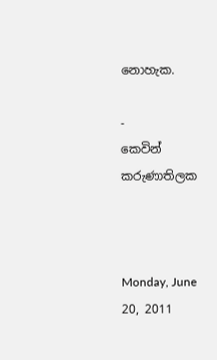නොහැක.

-         කෙවින් කරුණාතිලක



Monday, June 20, 2011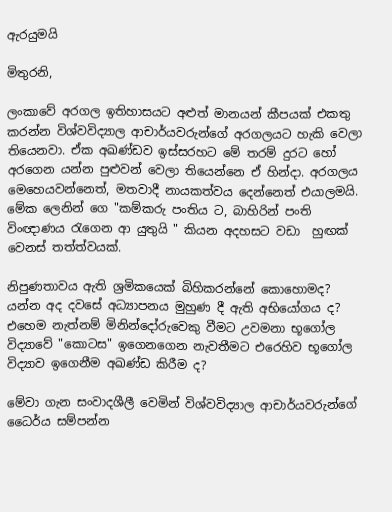ඇරයුමයි

මිතුරනි,

ලංකාවේ අරගල ඉතිහාසයට අළුත් මානයන් කීපයක් එකතු කරන්න විශ්වවිද්‍යාල ආචාර්යවරුන්ගේ අරගලයට හැකි වෙලා තියෙනවා. ඒක අඛණ්ඩව ඉස්සරහට මේ තරම් දුරට හෝ අර‍ගෙන යන්න පුළුවන් වෙලා තියෙන්නෙ ඒ හින්දා. අරගලය මෙහෙයවන්නෙත්, මතවාදී නායකත්වය දෙන්නෙත් එයාලමයි. මේක ලෙනින් ගෙ "කම්කරු පංතිය ට, බාහිරින් පංති විංඥාණය රැගෙන ආ යුතුයි " කියන අදහසට වඩා  හුඟක් වෙනස් තත්ත්වයක්.

නිපුණතාවය ඇති ශ්‍රමිකයෙක් බිහිකරන්නේ කොහොමද? යන්න අද දවසේ අධ්‍යාපනය මුහුණ දී ඇති අභියෝගය ද? එහෙම නැත්නම් මිනින්දෝරුවෙකු වීමට උවමනා භූගෝල විද්‍යාවේ "කොටස" ඉගෙනගෙන නැවතීමට එරෙහිව භූගෝල විද්‍යාව ඉගෙනීම අඛණ්ඩ කිරීම ද?

මේවා ගැන සංවාදශීලී වෙමින් විශ්වවිද්‍යාල ආචාර්යවරුන්ගේ ධෛර්ය සම්පන්න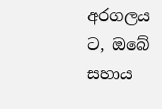අරගලය ට, ඔබේ සහාය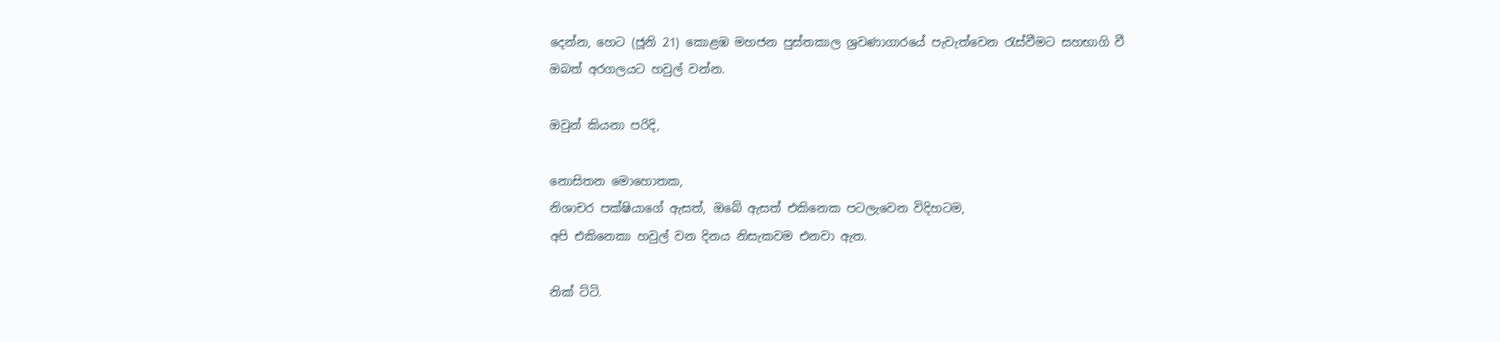දෙන්න, හෙට (ජූනි 21) කොළඹ මහජන පුස්තකාල ශ්‍රවණාගාරයේ පැවැත්වෙන රැස්වීමට සහභාගි වී ඔබත් අරගලයට හවුල් වන්න.

ඔවුන් කියනා පරිදි,

නොසිතන මොහොතක,
නිශාචර පක්ෂියාගේ ඇසත්, ඔබේ ඇසත් එකිනෙක පටලැවෙන විදිහටම,
අපි එකිනෙකා හවුල් වන දිනය නිසැකවම එනවා ඇත.

නික් ට්ටි.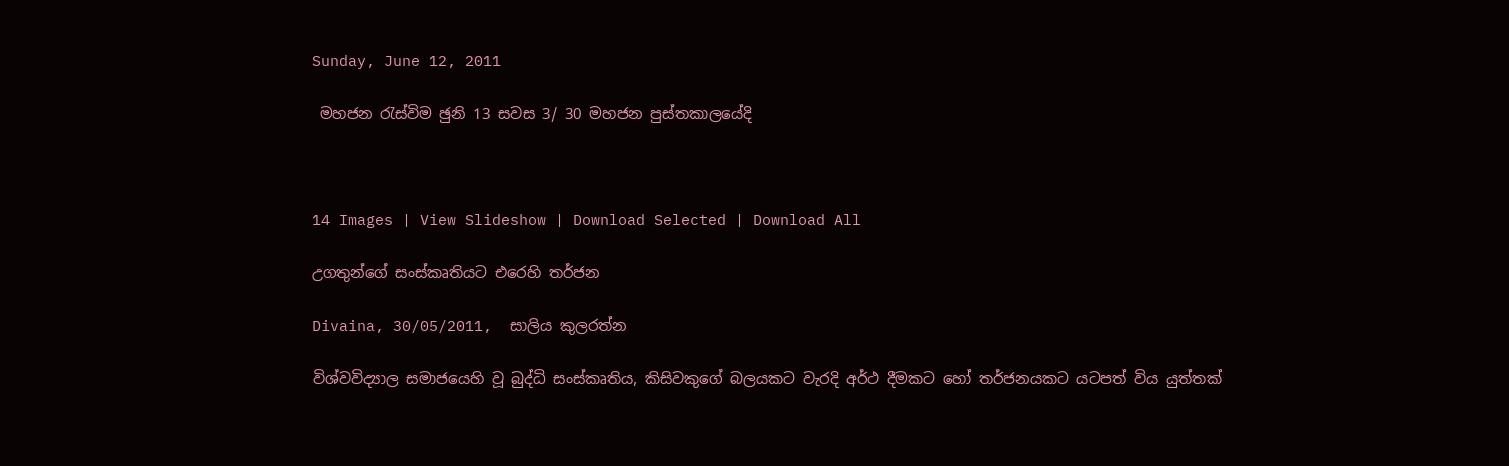Sunday, June 12, 2011

 මහජන රැස්විම ඡුනි 13 සවස 3/ 30 මහජන පුස්තකාලයේදි



14 Images | View Slideshow | Download Selected | Download All

උගතුන්ගේ සංස්‌කෘතියට එරෙහි තර්ජන

Divaina, 30/05/2011,  සාලිය කුලරත්න

විශ්වවිද්‍යාල සමාජයෙහි වූ බුද්ධි සංස්‌කෘතිය, කිසිවකුගේ බලයකට වැරදි අර්ථ දීමකට හෝ තර්ජනයකට යටපත් විය යුත්තක්‌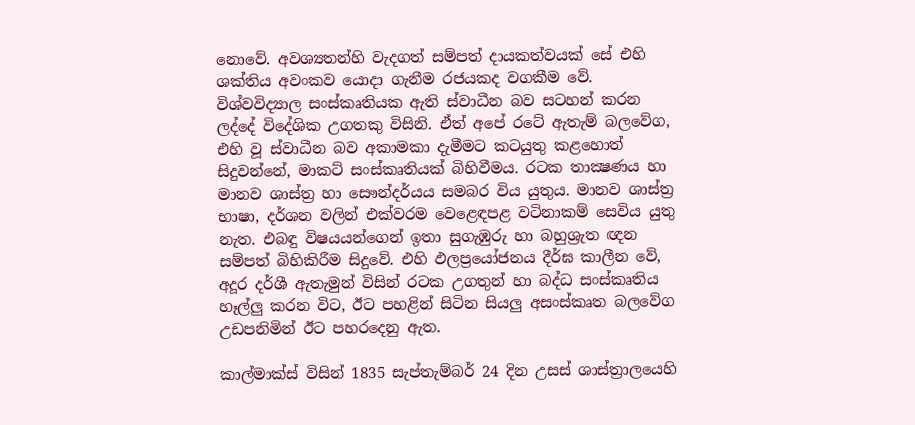නොවේ. අවශ්‍යතන්හි වැදගත් සම්පත් දායකත්වයක්‌ සේ එහි ශක්‌තිය අවංකව යොදා ගැනීම රජයකද වගකීම වේ. විශ්වවිද්‍යාල සංස්‌කෘතියක ඇති ස්‌වාධීන බව සටහන් කරන ලද්දේ විදේශික උගතකු විසිනි. ඒත් අපේ රටේ ඇතැම් බලවේග, එහි වූ ස්‌වාධීන බව අකාමකා දැමීමට කටයුතු කළහොත් සිදුවන්නේ, මාකට්‌ සංස්‌කෘතියක්‌ බිහිවීමය. රටක තාක්‍ෂණය හා මානව ශාස්‌ත්‍ර හා සෞන්දර්යය සමබර විය යුතුය. මානව ශාස්‌ත්‍ර භාෂා, දර්ශන වලින් එක්‌වරම වෙළෙඳපළ වටිනාකම් සෙවිය යුතු නැත. එබඳු විෂයයන්ගෙන් ඉතා සුගැඹුරු හා බහුශ්‍රැත ඥන සම්පත් බිහිකිරීම සිදුවේ. එහි ඵලප්‍රයෝජනය දීර්ඝ කාලීන වේ, අදූර දර්ශී ඇතැමුන් විසින් රටක උගතුන් හා බද්ධ සංස්‌කෘතිය හෑල්ලු කරන විට, ඊට පහළින් සිටින සියලු අසංස්‌කෘත බලවේග උඩපනිමින් ඊට පහරදෙනු ඇත.

කාල්මාක්‌ස්‌ විසින් 1835 සැප්තැම්බර් 24 දින උසස්‌ ශාස්‌ත්‍රාලයෙහි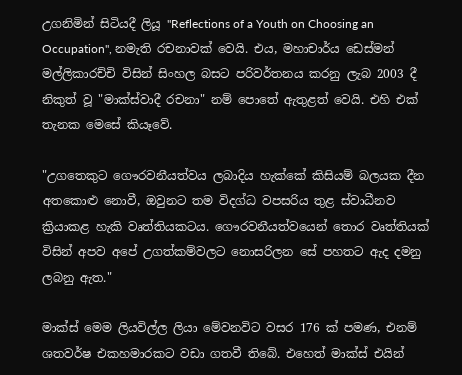උගනිමින් සිටියදී ලියූ "Reflections of a Youth on Choosing an Occupation", නමැති රචනාවක්‌ වෙයි. එය, මහාචාර්ය ඩෙස්‌මන් මල්ලිකාරච්චි විසින් සිංහල බසට පරිවර්තනය කරනු ලැබ 2003 දී නිකුත් වූ "මාක්‌ස්‌වාදී රචනා" නම් පොතේ ඇතුළත් වෙයි. එහි එක්‌ තැනක මෙසේ කියෑවේ.

"උගතෙකුට ගෞරවනීයත්වය ලබාදිය හැක්‌කේ කිසියම් බලයක දීන අතකොළු නොවී, ඔවුනට තම විදග්ධ වපසරිය තුළ ස්‌වාධීනව ක්‍රියාකළ හැකි වෘත්තියකටය. ගෞරවනීයත්වයෙන් තොර වෘත්තියක්‌ විසින් අපව අපේ උගත්කම්වලට නොසරිලන සේ පහතට ඇද දමනු ලබනු ඇත."

මාක්‌ස්‌ මෙම ලියවිල්ල ලියා මේවනවිට වසර 176 ක්‌ පමණ, එනම් ශතවර්ෂ එකහමාරකට වඩා ගතවී තිබේ. එහෙත් මාක්‌ස්‌ එයින්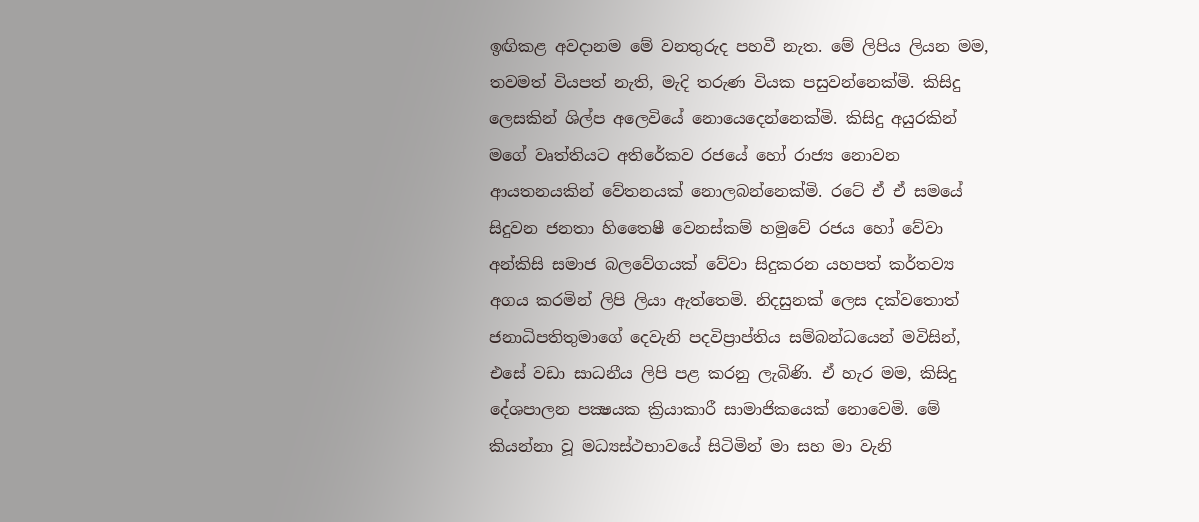ඉඟිකළ අවදානම මේ වනතුරුද පහවී නැත. මේ ලිපිය ලියන මම, තවමත් වියපත් නැති, මැදි තරුණ වියක පසුවන්නෙක්‌මි. කිසිදු ලෙසකින් ශිල්ප අලෙවියේ නොයෙදෙන්නෙක්‌මි. කිසිදු අයුරකින් මගේ වෘත්තියට අතිරේකව රජයේ හෝ රාජ්‍ය නොවන ආයතනයකින් වේතනයක්‌ නොලබන්නෙක්‌මි. රටේ ඒ ඒ සමයේ සිදුවන ජනතා හිතෛෂී වෙනස්‌කම් හමුවේ රජය හෝ වේවා අන්කිසි සමාජ බලවේගයක්‌ වේවා සිදුකරන යහපත් කර්තව්‍ය අගය කරමින් ලිපි ලියා ඇත්තෙමි. නිදසුනක්‌ ලෙස දක්‌වතොත් ජනාධිපතිතුමාගේ දෙවැනි පදවිප්‍රාප්තිය සම්බන්ධයෙන් මවිසින්, එසේ වඩා සාධනීය ලිපි පළ කරනු ලැබිණි. ඒ හැර මම, කිසිදු දේශපාලන පක්‍ෂයක ක්‍රියාකාරී සාමාජිකයෙක්‌ නොවෙමි. මේ කියන්නා වූ මධ්‍යස්‌ථභාවයේ සිටිමින් මා සහ මා වැනි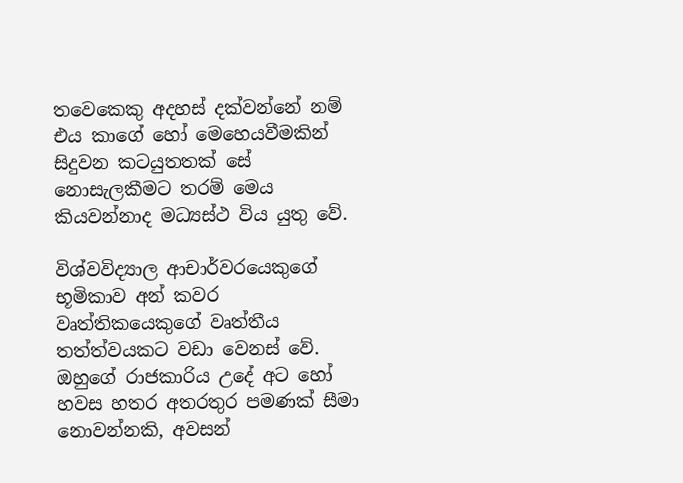තවෙකෙකු අදහස්‌ දක්‌වන්නේ නම් එය කාගේ හෝ මෙහෙයවීමකින් සිදුවන කටයුතතක්‌ සේ නොසැලකීමට තරම් මෙය කියවන්නාද මධ්‍යස්‌ථ විය යුතු වේ.

විශ්වවිද්‍යාල ආචාර්වරයෙකුගේ භූමිකාව අන් කවර වෘත්තිකයෙකුගේ වෘත්තීය තත්ත්වයකට වඩා වෙනස්‌ වේ. ඔහුගේ රාජකාරිය උදේ අට හෝ හවස හතර අතරතුර පමණක්‌ සීමා නොවන්නකි, අවසන්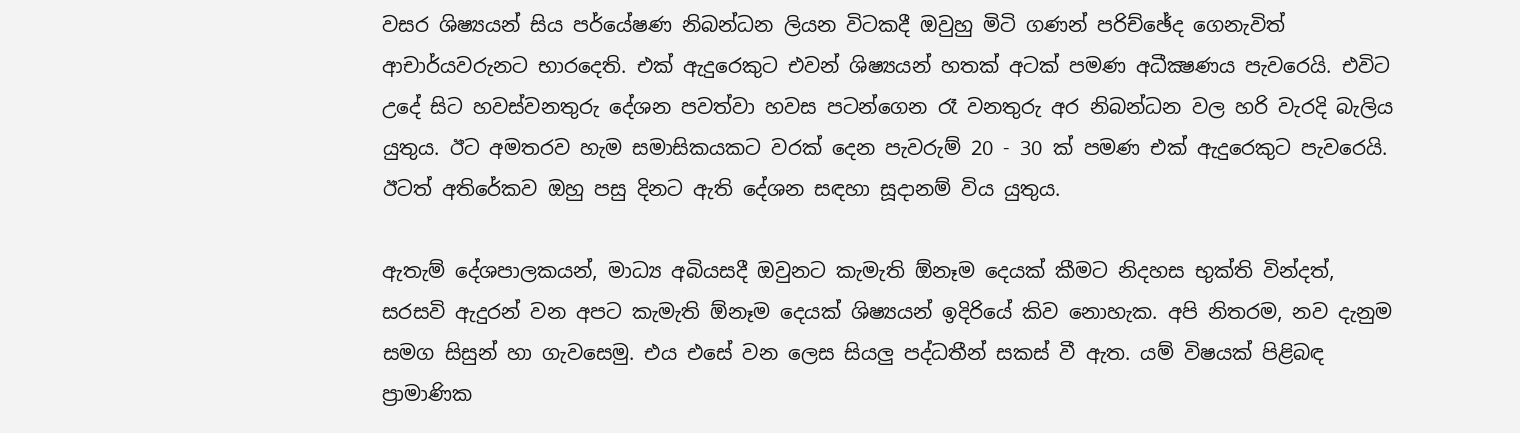වසර ශිෂ්‍යයන් සිය පර්යේෂණ නිබන්ධන ලියන විටකදී ඔවුහු මිටි ගණන් පරිච්ඡේද ගෙනැවිත් ආචාර්යවරුනට භාරදෙති. එක්‌ ඇදුරෙකුට එවන් ශිෂ්‍යයන් හතක්‌ අටක්‌ පමණ අධීක්‍ෂණය පැවරෙයි. එවිට උදේ සිට හවස්‌වනතුරු දේශන පවත්වා හවස පටන්ගෙන රෑ වනතුරු අර නිබන්ධන වල හරි වැරදි බැලිය යුතුය. ඊට අමතරව හැම සමාසිකයකට වරක්‌ දෙන පැවරුම් 20 - 30 ක්‌ පමණ එක්‌ ඇදුරෙකුට පැවරෙයි. ඊටත් අතිරේකව ඔහු පසු දිනට ඇති දේශන සඳහා සූදානම් විය යුතුය.

ඇතැම් දේශපාලකයන්, මාධ්‍ය අබියසදී ඔවුනට කැමැති ඕනෑම දෙයක්‌ කීමට නිදහස භුක්‌ති වින්දත්, සරසවි ඇදුරන් වන අපට කැමැති ඕනෑම දෙයක්‌ ශිෂ්‍යයන් ඉදිරියේ කිව නොහැක. අපි නිතරම, නව දැනුම සමග සිසුන් හා ගැවසෙමු. එය එසේ වන ලෙස සියලු පද්ධතීන් සකස්‌ වී ඇත. යම් විෂයක්‌ පිළිබඳ ප්‍රාමාණික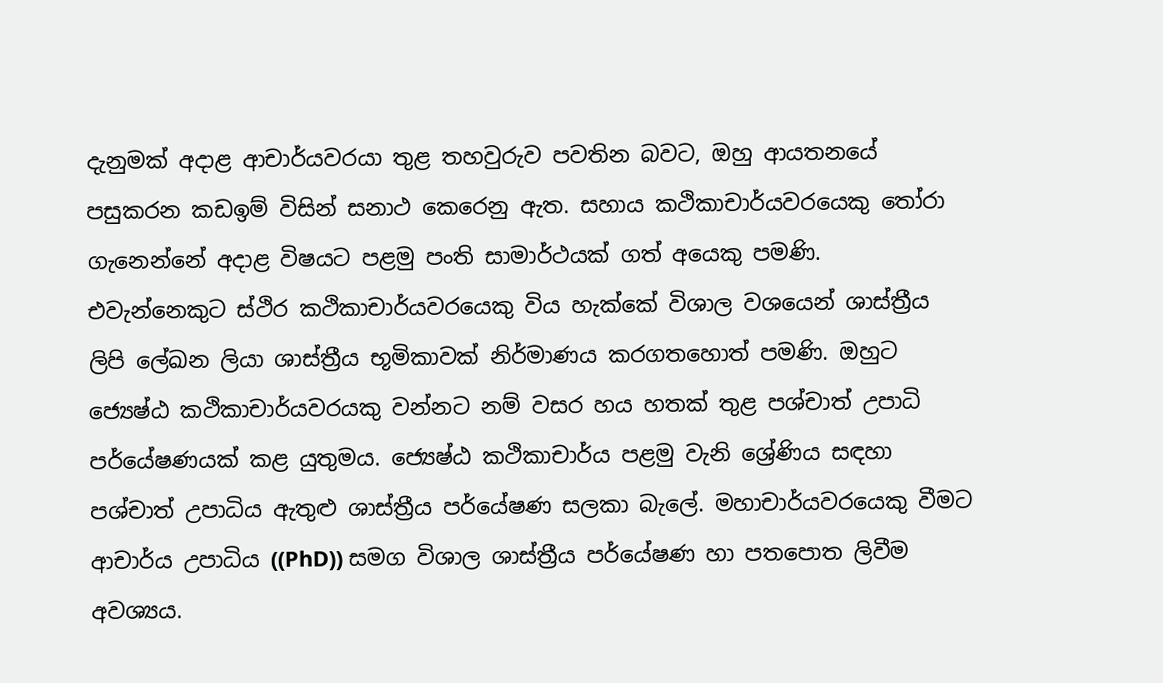දැනුමක්‌ අදාළ ආචාර්යවරයා තුළ තහවුරුව පවතින බවට, ඔහු ආයතනයේ පසුකරන කඩඉම් විසින් සනාථ කෙරෙනු ඇත. සහාය කථිකාචාර්යවරයෙකු තෝරා ගැනෙන්නේ අදාළ විෂයට පළමු පංති සාමාර්ථයක්‌ ගත් අයෙකු පමණි. එවැන්නෙකුට ස්‌ථිර කථිකාචාර්යවරයෙකු විය හැක්‌කේ විශාල වශයෙන් ශාස්‌ත්‍රීය ලිපි ලේඛන ලියා ශාස්‌ත්‍රීය භූමිකාවක්‌ නිර්මාණය කරගතහොත් පමණි. ඔහුට ජ්‍යෙෂ්ඨ කථිකාචාර්යවරයකු වන්නට නම් වසර හය හතක්‌ තුළ පශ්චාත් උපාධි පර්යේෂණයක්‌ කළ යුතුමය. ජ්‍යෙෂ්ඨ කථිකාචාර්ය පළමු වැනි ශ්‍රේණිය සඳහා පශ්චාත් උපාධිය ඇතුළු ශාස්‌ත්‍රීය පර්යේෂණ සලකා බැලේ. මහාචාර්යවරයෙකු වීමට ආචාර්ය උපාධිය ((PhD)) සමග විශාල ශාස්‌ත්‍රීය පර්යේෂණ හා පතපොත ලිවීම අවශ්‍යය.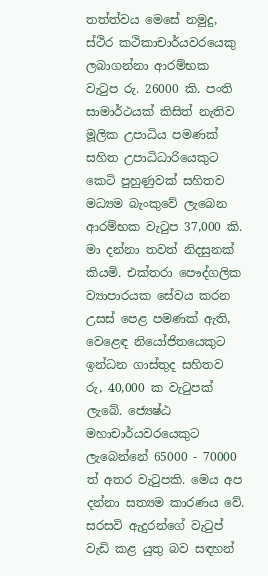තත්ත්වය මෙසේ නමුදු, ස්‌ථිර කථිකාචාර්යවරයෙකු ලබාගන්නා ආරම්භක වැටුප රු. 26000 කි. පංති සාමාර්ථයක්‌ කිසිත් නැතිව මූලික උපාධිය පමණක්‌ සහිත උපාධිධාරියෙකුට කෙටි පුහුණුවක්‌ සහිතව මධ්‍යම බැංකුවේ ලැබෙන ආරම්භක වැටුප 37,000 කි. මා දන්නා තවත් නිදසුනක්‌ කියමි. එක්‌තරා පෞද්ගලික ව්‍යාපාරයක සේවය කරන උසස්‌ පෙළ පමණක්‌ ඇති, වෙළෙඳ නියෝජිතයෙකුට ඉන්ධන ගාස්‌තුද සහිතව රු, 40,000 ක වැටුපක්‌ ලැබේ. ජ්‍යෙෂ්ඨ මහාචාර්යවරයෙකුට ලැබෙන්නේ 65000 - 70000 ත් අතර වැටුපකි. මෙය අප දන්නා සත්‍යම කාරණය වේ. සරසවි ඇදුරන්ගේ වැටුප් වැඩි කළ යුතු බව සඳහන්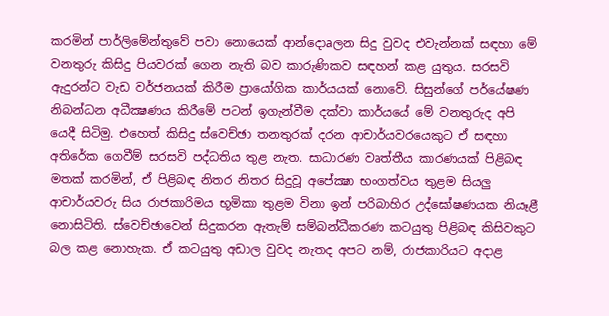කරමින් පාර්ලිමේන්තුවේ පවා නොයෙක්‌ ආන්දොaලන සිදු වුවද එවැන්නක්‌ සඳහා මේ වනතුරු කිසිදු පියවරක්‌ ගෙන නැති බව කාරුණිකව සඳහන් කළ යුතුය. සරසවි ඇදුරන්ට වැඩ වර්ජනයක්‌ කිරීම ප්‍රායෝගික කාර්යයක්‌ නොවේ. සිසුන්ගේ පර්යේෂණ නිබන්ධන අධීක්‍ෂණය කිරීමේ පටන් ඉගැන්වීම දක්‌වා කාර්යයේ මේ වනතුරුද අපි යෙදී සිටිමු. එහෙත් කිසිදු ස්‌වෙච්ඡා තනතුරක්‌ දරන ආචාර්යවරයෙකුට ඒ සඳහා අතිරේක ගෙවීම් සරසවි පද්ධතිය තුළ නැත. සාධාරණ වෘත්තීය කාරණයක්‌ පිළිබඳ මතක්‌ කරමින්, ඒ පිළිබඳ නිතර නිතර සිදුවූ අපේක්‍ෂා භංගත්වය තුළම සියලු ආචාර්යවරු සිය රාජකාරිමය භූමිකා තුළම විනා ඉන් පරිබාහිර උද්ඝෝෂණයක නියෑළී නොසිටිති. ස්‌වෙච්ඡාවෙන් සිදුකරන ඇතැම් සම්බන්ධීකරණ කටයුතු පිළිබඳ කිසිවකුට බල කළ නොහැක. ඒ කටයුතු අඩාල වුවද නැතද අපට නම්, රාජකාරියට අදාළ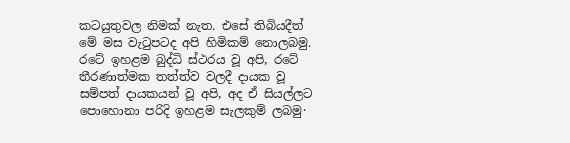කටයුතුවල නිමක්‌ නැත. එසේ තිබියදීත් මේ මස වැටුපටද අපි හිමිකම් නොලබමු. රටේ ඉහළම බුද්ධි ස්‌ථරය වූ අපි, රටේ තීරණාත්මක තත්ත්ව වලදී දායක වූ සම්පත් දායකයන් වූ අපි, අද ඒ සියල්ලට පොහොනා පරිදි ඉහළම සැලකුම් ලබමු·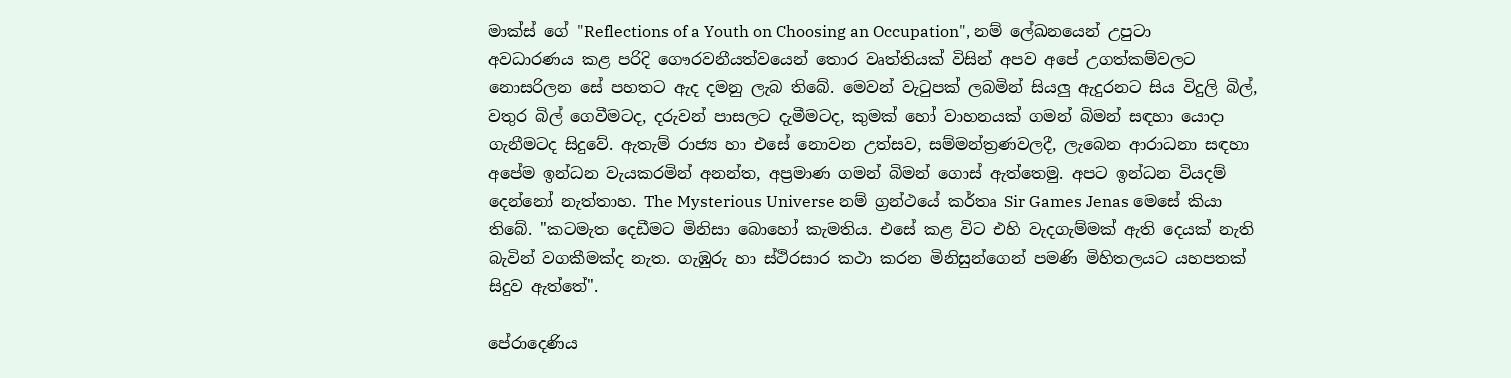මාක්‌ස්‌ ගේ "Reflections of a Youth on Choosing an Occupation", නම් ලේඛනයෙන් උපුටා අවධාරණය කළ පරිදි ගෞරවනීයත්වයෙන් තොර වෘත්තියක්‌ විසින් අපව අපේ උගත්කම්වලට නොසරිලන සේ පහතට ඇද දමනු ලැබ තිබේ. මෙවන් වැටුපක්‌ ලබමින් සියලු ඇදුරනට සිය විදුලි බිල්, වතුර බිල් ගෙවීමටද, දරුවන් පාසලට දැමීමටද, කුමක්‌ හෝ වාහනයක්‌ ගමන් බිමන් සඳහා යොදා ගැනීමටද සිදුවේ. ඇතැම් රාජ්‍ය හා එසේ නොවන උත්සව, සම්මන්ත්‍රණවලදී, ලැබෙන ආරාධනා සඳහා අපේම ඉන්ධන වැයකරමින් අනන්ත, අප්‍රමාණ ගමන් බිමන් ගොස්‌ ඇත්තෙමු. අපට ඉන්ධන වියදම් දෙන්නෝ නැත්තාහ. The Mysterious Universe නම් ග්‍රන්ථයේ කර්තෘ Sir Games Jenas මෙසේ කියා තිබේ. "කටමැත දෙඩීමට මිනිසා බොහෝ කැමතිය. එසේ කළ විට එහි වැදගැම්මක්‌ ඇති දෙයක්‌ නැති බැවින් වගකීමක්‌ද නැත. ගැඹුරු හා ස්‌ථිරසාර කථා කරන මිනිසුන්ගෙන් පමණි මිහිතලයට යහපතක්‌ සිදුව ඇත්තේ".

පේරාදෙණිය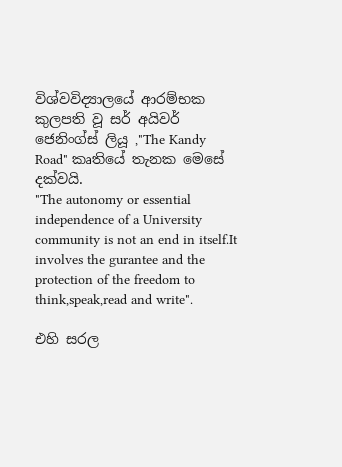විශ්වවිද්‍යාලයේ ආරම්භක කුලපති වූ සර් අයිවර් ජෙනිංග්ස්‌ ලියූ ,"The Kandy Road" කෘතියේ තැනක මෙසේ දක්‌වයි.
"The autonomy or essential independence of a University community is not an end in itself.It involves the gurantee and the protection of the freedom to think,speak,read and write".

එහි සරල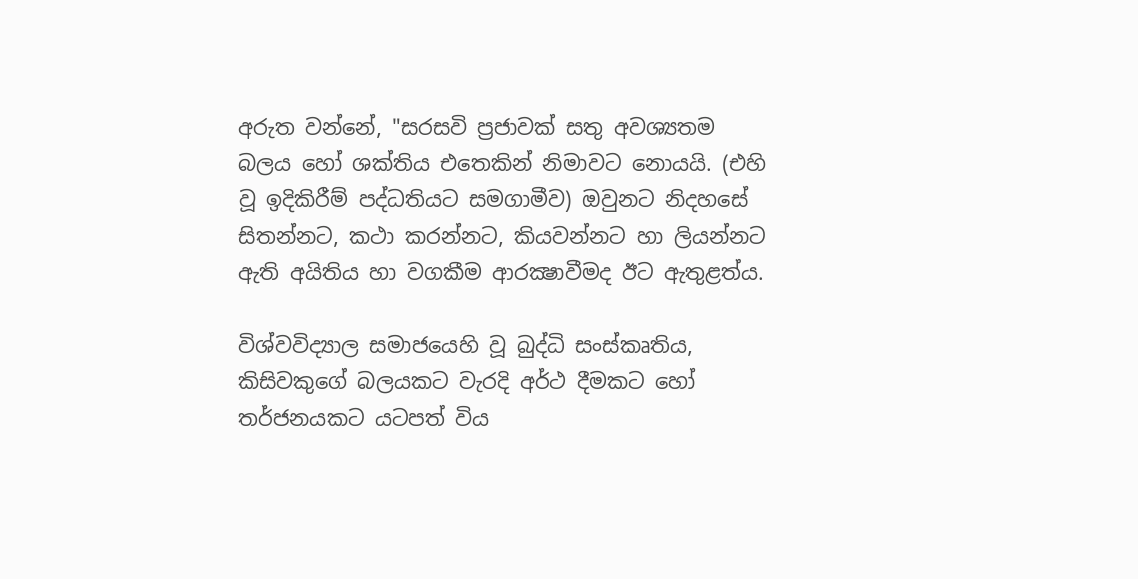අරුත වන්නේ, "සරසවි ප්‍රජාවක්‌ සතු අවශ්‍යතම බලය හෝ ශක්‌තිය එතෙකින් නිමාවට නොයයි. (එහි වූ ඉදිකිරීම් පද්ධතියට සමගාමීව) ඔවුනට නිදහසේ සිතන්නට, කථා කරන්නට, කියවන්නට හා ලියන්නට ඇති අයිතිය හා වගකීම ආරක්‍ෂාවීමද ඊට ඇතුළත්ය.

විශ්වවිද්‍යාල සමාජයෙහි වූ බුද්ධි සංස්‌කෘතිය, කිසිවකුගේ බලයකට වැරදි අර්ථ දීමකට හෝ තර්ජනයකට යටපත් විය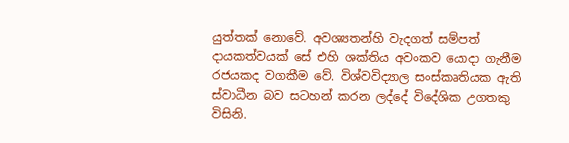යුත්තක්‌ නොවේ. අවශ්‍යතන්හි වැදගත් සම්පත් දායකත්වයක්‌ සේ එහි ශක්‌තිය අවංකව යොදා ගැනීම රජයකද වගකීම වේ. විශ්වවිද්‍යාල සංස්‌කෘතියක ඇති ස්‌වාධීන බව සටහන් කරන ලද්දේ විදේශික උගතකු විසිනි.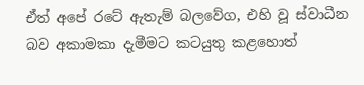ඒත් අපේ රටේ ඇතැම් බලවේග, එහි වූ ස්‌වාධීන බව අකාමකා දැමීමට කටයුතු කළහොත්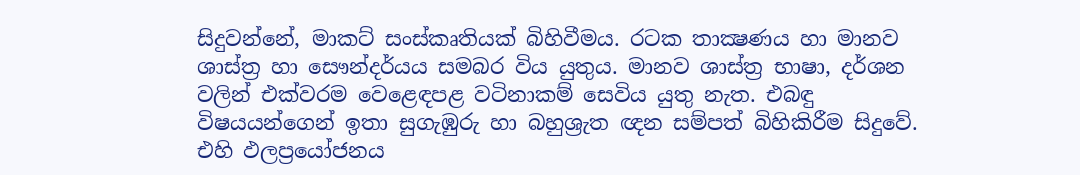සිදුවන්නේ, මාකට්‌ සංස්‌කෘතියක්‌ බිහිවීමය. රටක තාක්‍ෂණය හා මානව ශාස්‌ත්‍ර හා සෞන්දර්යය සමබර විය යුතුය. මානව ශාස්‌ත්‍ර භාෂා, දර්ශන වලින් එක්‌වරම වෙළෙඳපළ වටිනාකම් සෙවිය යුතු නැත. එබඳු විෂයයන්ගෙන් ඉතා සුගැඹුරු හා බහුශ්‍රැත ඥන සම්පත් බිහිකිරීම සිදුවේ. එහි ඵලප්‍රයෝජනය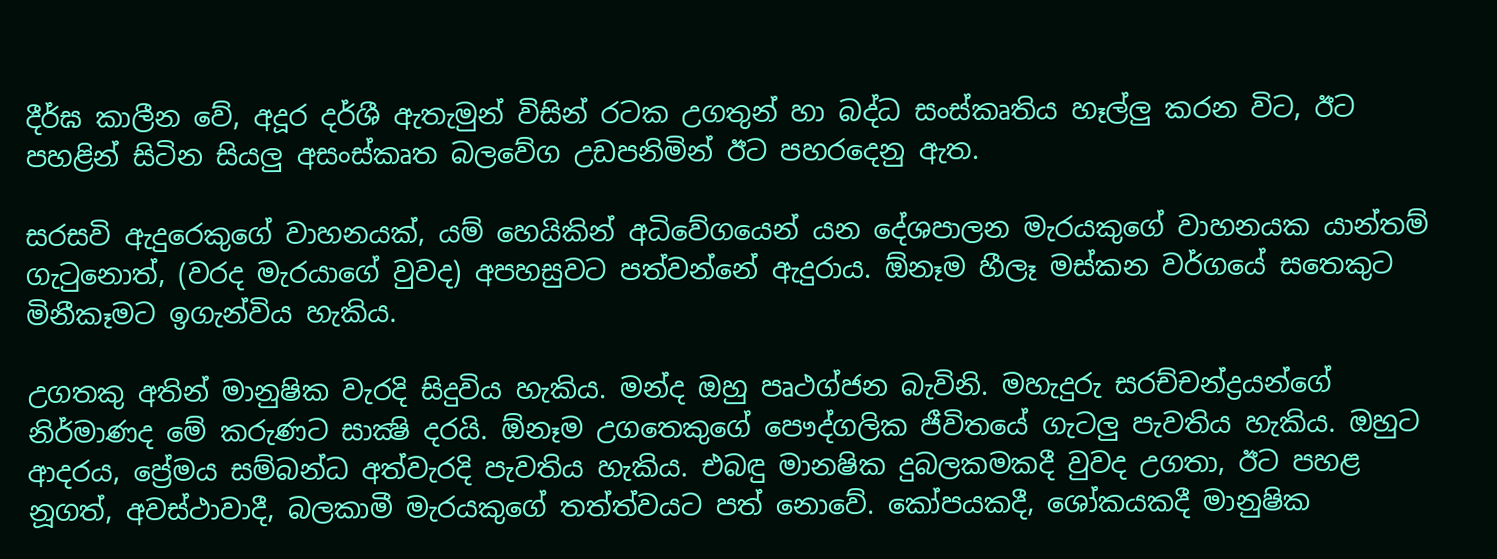දීර්ඝ කාලීන වේ, අදූර දර්ශී ඇතැමුන් විසින් රටක උගතුන් හා බද්ධ සංස්‌කෘතිය හෑල්ලු කරන විට, ඊට පහළින් සිටින සියලු අසංස්‌කෘත බලවේග උඩපනිමින් ඊට පහරදෙනු ඇත.

සරසවි ඇදුරෙකුගේ වාහනයක්‌, යම් හෙයිකින් අධිවේගයෙන් යන දේශපාලන මැරයකුගේ වාහනයක යාන්තම් ගැටුනොත්, (වරද මැරයාගේ වුවද) අපහසුවට පත්වන්නේ ඇදුරාය. ඕනෑම හීලෑ මස්‌කන වර්ගයේ සතෙකුට මිනීකෑමට ඉගැන්විය හැකිය.

උගතකු අතින් මානුෂික වැරදි සිදුවිය හැකිය. මන්ද ඔහු පෘථග්ජන බැවිනි. මහැදුරු සරච්චන්ද්‍රයන්ගේ නිර්මාණද මේ කරුණට සාක්‍ෂි දරයි. ඕනෑම උගතෙකුගේ පෞද්ගලික ජීවිතයේ ගැටලු පැවතිය හැකිය. ඔහුට ආදරය, ප්‍රේමය සම්බන්ධ අත්වැරදි පැවතිය හැකිය. එබඳු මානෂික දුබලකමකදී වුවද උගතා, ඊට පහළ නූගත්, අවස්‌ථාවාදී, බලකාමී මැරයකුගේ තත්ත්වයට පත් නොවේ. කෝපයකදී, ශෝකයකදී මානුෂික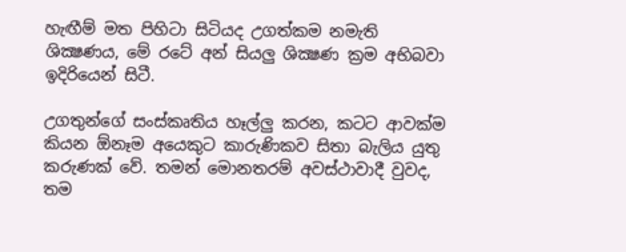හැඟීම් මත පිහිටා සිටියද උගත්කම නමැති ශික්‍ෂණය, මේ රටේ අන් සියලු ශික්‍ෂණ ක්‍රම අභිබවා ඉදිරියෙන් සිටී.

උගතුන්ගේ සංස්‌කෘතිය හෑල්ලු කරන, කටට ආවක්‌ම කියන ඕනෑම අයෙකුට කාරුණිකව සිතා බැලිය යුතු කරුණක්‌ වේ. තමන් මොනතරම් අවස්‌ථාවාදී වුවද, තම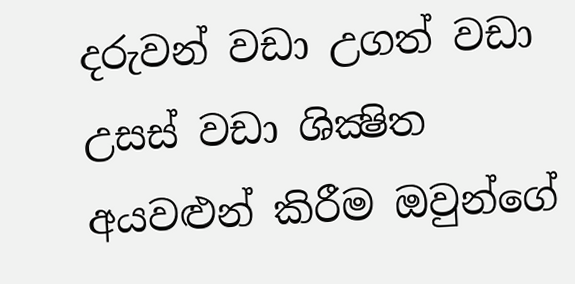දරුවන් වඩා උගත් වඩා උසස්‌ වඩා ශික්‍ෂිත අයවළුන් කිරීම ඔවුන්ගේ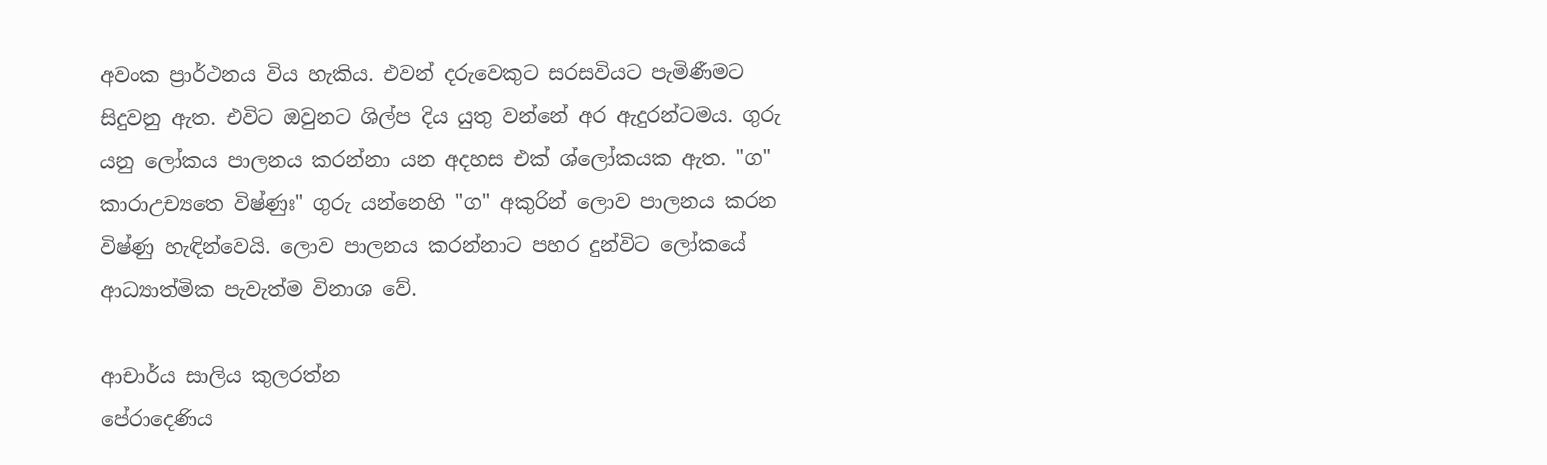අවංක ප්‍රාර්ථනය විය හැකිය. එවන් දරුවෙකුට සරසවියට පැමිණීමට සිදුවනු ඇත. එවිට ඔවුනට ශිල්ප දිය යුතු වන්නේ අර ඇදුරන්ටමය. ගුරු යනු ලෝකය පාලනය කරන්නා යන අදහස එක්‌ ශ්ලෝකයක ඇත. "ග" කාරාඋච්‍යතෙ විෂ්ණුඃ" ගුරු යන්නෙහි "ග" අකුරින් ලොව පාලනය කරන විෂ්ණු හැඳින්වෙයි. ලොව පාලනය කරන්නාට පහර දුන්විට ලෝකයේ ආධ්‍යාත්මික පැවැත්ම විනාශ වේ.

ආචාර්ය සාලිය කුලරත්න
පේරාදෙණිය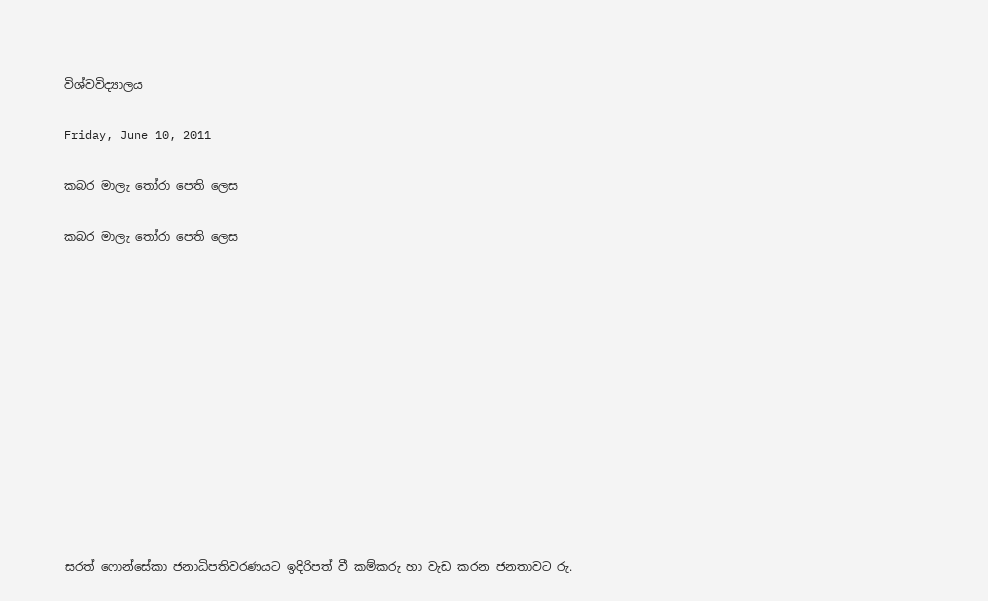විශ්වවිද්‍යාලය

Friday, June 10, 2011

කබර මාලැ තෝරා පෙති ලෙස

කබර මාලැ තෝරා පෙති ලෙස












සරත් ෆොන්සේකා ජනාධිපතිවරණයට ඉදිරිපත් වී කම්කරු හා වැඩ කරන ජනතාවට රු.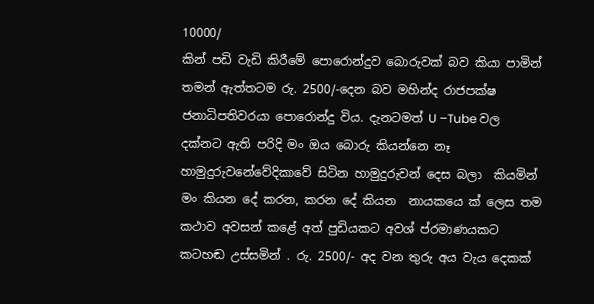10000/
කින් පඩි වැඩි කිරීමේ පොරොන්දුව බොරුවක් බව කියා පාමින් තමන් ඇත්තටම රු. 2500/-දෙන බව මහින්ද රාජපක්ෂ ජනාධිපතිවරයා පොරොන්දු විය. දැනටමත් U –Tube වල  දක්නට ඇති පරිදි ‍‍මං ඔය බොරු කියන්නෙ නෑ හාමුදුරුවනේවේදිකාවේ සිටින හාමුදුරුවන් දෙස බලා  කියමින් මං කියන දේ කරන, කරන දේ කියන  නායකයෙ ක් ලෙස තම කථාව අවසන් කළේ අත් පුඩියකට අවශ් ප්රමාණයකට කටහඬ උස්සමින් . රු. 2500/- අද වන තුරු අය වැය දෙකක්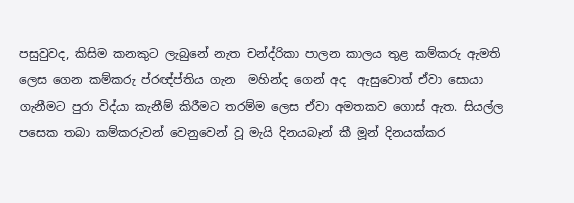පසුවුවද, කිසිම කනකුට ලැබුනේ නැත චන්ද්රිකා පාලන කාලය තුළ කම්කරු ඇමති ලෙස ගෙන කම්කරු ප්රඥ්ප්තිය ගැන  මහින්ද ගෙන් අද  ඇසුවොත් ඒවා සොයා ගැනීමට පුරා විද්යා කැනීම් කිරීමට තරම්ම ලෙස ඒවා අමතකව ගොස් ඇත. සියල්ල පසෙක තබා කම්කරුවන් වෙනුවෙන් වූ මැයි දිනයබෑන් කී මූන් දිනයක්කර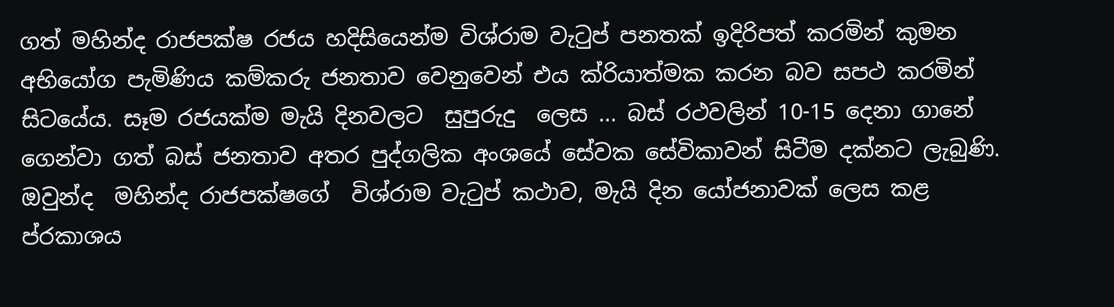ගත් මහින්ද රාජපක්ෂ රජය හදිසියෙන්ම විශ්රාම වැටුප් පනතක් ඉදිරිපත් කරමින් කුමන අභියෝග පැමිණිය කම්කරු ජනතාව වෙනුවෙන් එය ක්රියාත්මක කරන බව සපථ කරමින් සිටයේය. සෑම රජයක්ම මැයි දිනවලට  සුපුරුදු  ලෙස ... බස් රථවලින් 10-15 දෙනා ගානේ ගෙන්වා ගත් බස් ජනතාව අතර පුද්ගලික අංශයේ සේවක සේවිකාවන් සිටීම දක්නට ලැබුණි. ඔවුන්ද  මහින්ද රාජපක්ෂගේ  විශ්රාම වැටුප් කථාව, මැයි දින යෝජනාවක් ලෙස කළ ප්රකාශය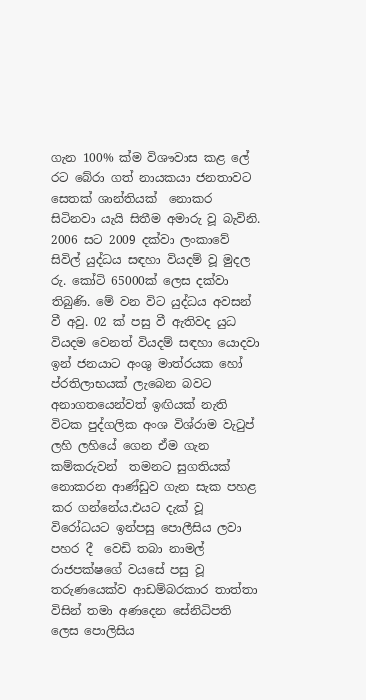ගැන 100% ක්ම විශෟවාස කළ ලේ රට බේරා ගත් නායකයා ජනතාවට සෙතක් ශාන්තියක්  නොකර සිටිනවා යැයි සිතීම අමාරු වූ බැවිනි. 2006 සට 2009 දක්වා ලංකාවේ සිවිල් යුද්ධය සඳහා වියදම් වූ මුදල රු. කෝටි 65000ක් ලෙස දක්වා තිබුණි. මේ වන විට යුද්ධය අවසන් වී අවු. 02 ක් පසු වී ඇතිවද යුධ වියදම වෙනත් වියදම් සඳහා යොදවා ඉන් ජනයාට අංශු මාත්රයක හෝ ප්රතිලාභයක් ලැබෙන බවට අනාගතයෙන්වත් ඉඟියක් නැති විටක පුද්ගලික අංශ විශ්රාම වැටුප් ලහි ලහියේ ගෙන ඒම ගැන කම්කරුවන්  තමනට සුගතියක් නොකරන ආණ්ඩුව ගැන සැක පහළ කර ගන්නේය.එයට දැක් වූ විරෝධයට ඉන්පසු පොලීසිය ලවා පහර දී  වෙඩි තබා නාමල් රාජපක්ෂගේ වයසේ පසු වූ තරුණයෙක්ව ආඩම්බරකාර තාත්තා විසින් තමා අණදෙන සේනිධිපති ලෙස පොලිසිය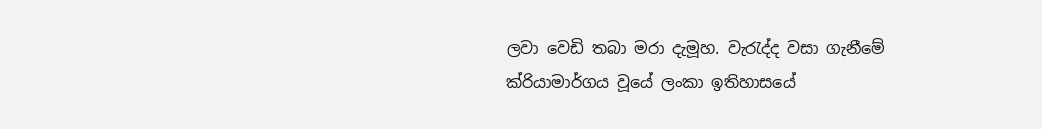ලවා වෙඩි තබා මරා දැමූහ. වැරැද්ද වසා ගැනීමේ ක්රියාමාර්ගය වූයේ ලංකා ඉතිහාසයේ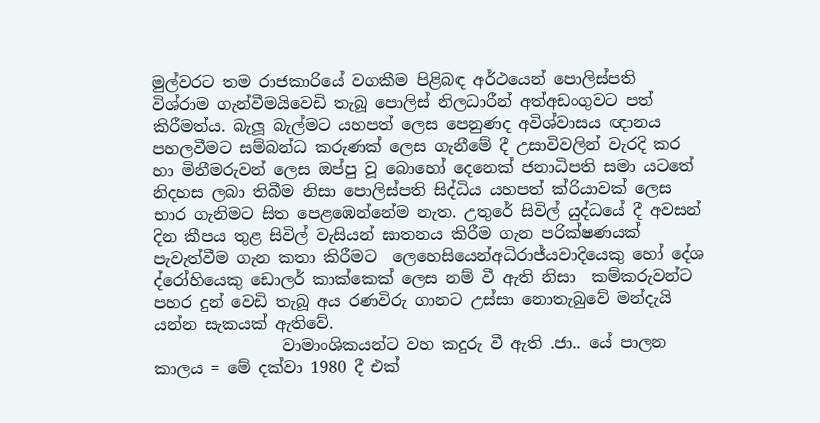මුල්වරට තම රාජකාරියේ වගකීම පිළිබඳ අර්ථයෙන් පොලිස්පති  විශ්රාම ගැන්වීමයිවෙඩි තැබූ පොලිස් නිලධාරීන් අත්අඩංගුවට පත් කිරීමත්ය. බැලූ බැල්මට යහපත් ලෙස පෙනුණද අවිශ්වාසය ඥානය පහලවීමට සම්බන්ධ කරුණක් ලෙස ගැනීමේ දී උසාවිවලින් වැරදි කර  හා මිනීමරුවන් ලෙස ඔප්පු වූ බොහෝ දෙනෙක් ජනාධිපති සමා යටතේ නිදහස ලබා තිබීම නිසා පොලිස්පති සිද්ධිය යහපත් ක්රියාවක් ලෙස භාර ගැනිමට සිත පෙළඹෙන්නේම නැත. උතුරේ සිවිල් යුද්ධයේ දී අවසන් දින කීපය තුළ සිවිල් වැසියන් ඝාතනය කිරීම ගැන පරික්ෂණයක් පැවැත්වීම ගැන කතා කිරීමට  ලෙහෙසියෙන්අධිරාජ්යවාදියෙකු හෝ දේශ ද්රෝහියෙකු ඩොලර් කාක්කෙක් ලෙස නම් වී ඇති නිසා  කම්කරුවන්ට පහර දුන් වෙඩි තැබූ අය රණවිරු ගානට උස්සා නොතැබුවේ මන්දැයි යන්න සැකයක් ඇතිවේ.
                වාමාංශිකයන්ට වහ කදුරු වී ඇති .ජා.. යේ පාලන කාලය = මේ දක්වා 1980 දී එක්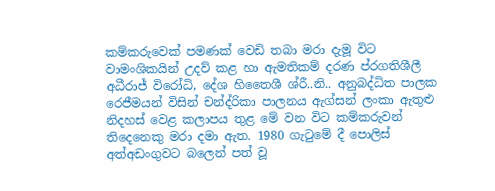කම්කරුවෙක් පමණක් වෙඩි තබා මරා දැමූ විට වාමංශිකයින් උදව් කළ හා ඇමතිකම් දරණ ප්රගතිශීලී අධීරාජ් විරෝධි, දේශ හිතෛශී ශ්රී..නි.. අනුබද්ධිත පාලක රෙජීමයන් විසින් චන්ද්රිකා පාලනය ඇග්සන් ලංකා ඇතුළු නිදහස් වෙළ කලාපය තුළ මේ වන විට කම්කරුවන් තිදෙනෙකු මරා දමා ඇත. 1980 ගැටුමේ දී පොලිස් අත්අඩංගුවට බලෙන් පත් වූ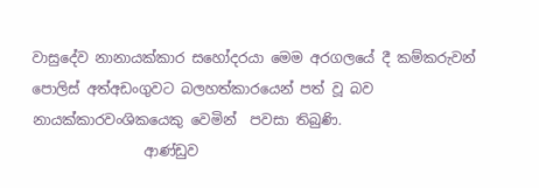වාසුදේව නානායක්කාර සහෝදරයා මෙම අරගලයේ දී කම්කරුවන් පොලිස් අත්අඩංගුවට බලහත්කාරයෙන් පත් වූ බව නායක්කාරවංශිකයෙකු වෙමින්  පවසා තිබුණි.
                ආණ්ඩුව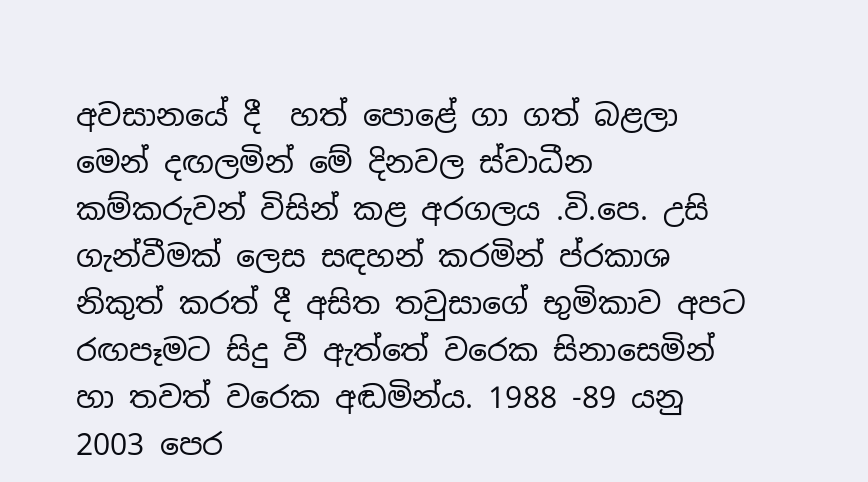අවසානයේ දී  හත් පොළේ ගා ගත් බළලා මෙන් දඟලමින් මේ දිනවල ස්වාධීන කම්කරුවන් විසින් කළ අරගලය .වි.පෙ. උසි ගැන්වීමක් ලෙස සඳහන් කරමින් ප්රකාශ නිකුත් කරත් දී අසිත තවුසාගේ භුමිකාව අපට රඟපෑමට සිදු වී ඇත්තේ වරෙක සිනාසෙමින් හා තවත් වරෙක අඬමින්ය. 1988 -89 යනු 2003 පෙර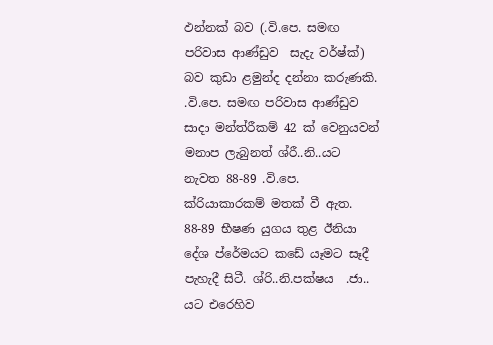ඵන්නක් බව (.වි.පෙ. සමඟ පරිවාස ආණ්ඩුව  සැදැ වර්ෂ්‍ක්) බව කුඩා ළමුන්ද දන්නා කරුණකි. .වි.පෙ. සමඟ පරිවාස ආණ්ඩුව සාදා මන්ත්රීකම් 42 ක් වෙනුයවන්  මනාප ලැබුනත් ශ්රී..නි..යට නැවත 88-89 .වි.පෙ. ක්රියාකාරකම් මතක් වී ඇත. 88-89 භීෂණ යුගය තුළ ඊනියා දේශ ප්රේමයට කඩේ යෑමට සෑදී පැහැදී සිටී. ශ්රි..නි.පක්ෂය  .ජා.. යට එරෙහිව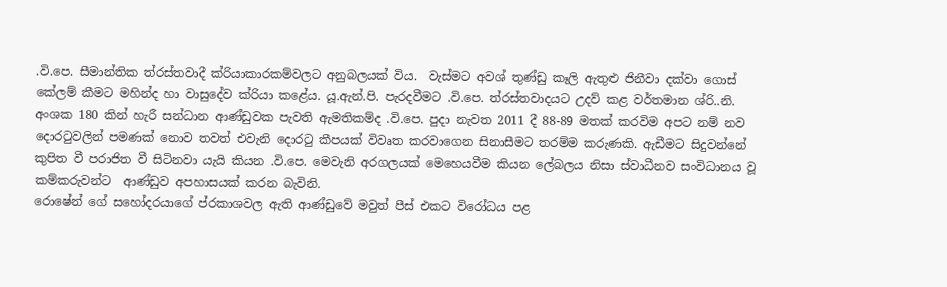.වි.පෙ. සීමාන්තික ත්රස්තවාදී ක්රියාකාරකම්වලට අනුබලයක් විය.  වැස්මට අවශ් තුණ්ඩු කෑලි ඇතුළු ජිනීවා දක්වා ගොස් කේලම් කීමට මහින්ද හා වාසුදේව ක්රියා කළේය. යූ.ඇන්.පි. පැරදවීමට .වි.පෙ. ත්රස්තවාදයට උදව් කළ වර්තමාන ශ්රි..නි. අංශක 180 කින් හැරී සන්ධාන ආණ්ඩුවක පැවති ඇමතිකම්ද .වි.පෙ. පුදා නැවත 2011 දී 88-89 මතක් කරවිම අපට නම් නව දොරටුවලින් පමණක් නොව තවත් එවැනි දොරටු කීපයක් විවෘත කරවාගෙන සිනාසීමට තරම්ම කරුණකි. ඇඩීමට සිදුවන්නේ  කුපිත වී පරාජිත වී සිටිනවා යැයි කියන .වි.පෙ. මෙවැනි අරගලයක් මෙහෙයවීම කියන ලේබලය නිසා ස්වාධීනව සංවිධානය වූ කම්කරුවන්ට  ආණ්ඩුව අපහාසයක් කරන බැවිනි.
රොෂේන් ගේ සහෝදරයාගේ ප්රකාශවල ඇති ආණ්ඩුවේ මවුත් පීස් එකට විරෝධය පළ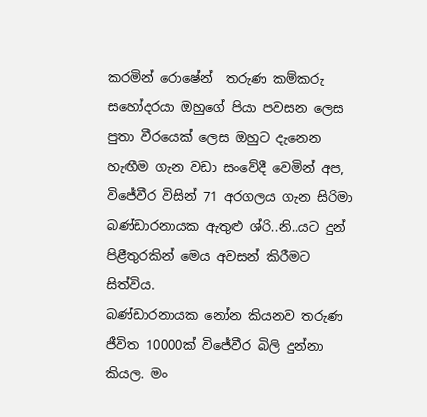කරමින් රොෂේන්  තරුණ කම්කරු සහෝදරයා ඔහුගේ පියා පවසන ලෙස පුතා වීරයෙක් ලෙස ඔහුට දැනෙන හැඟීම ගැන වඩා සංවේදී වෙමින් අප,
විජේවීර විසින් 71 අරගලය ගැන සිරිමා බණ්ඩාරනායක ඇතුළු ශ්රි..නි..යට දුන් පිළීතුරකින් මෙය අවසන් කිරීමට සිත්විය.
බණ්ඩාරනායක නෝන කියනව තරුණ ජීවිත 10000ක් විජේවීර බිලි දුන්නා කියල. මං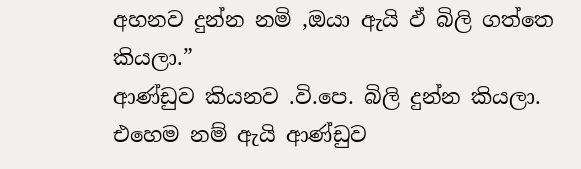අහනව දුන්න නමි ,ඔයා ඇයි ඵ් බිලි ගත්තෙ කියලා.”
ආණ්ඩුව කියනව .වි.පෙ. බිලි දුන්න කියලා. එහෙම නම් ඇයි ආණ්ඩුව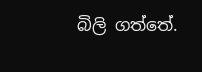බිලි ගත්තේ.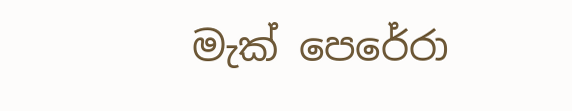මැක් පෙරේරා